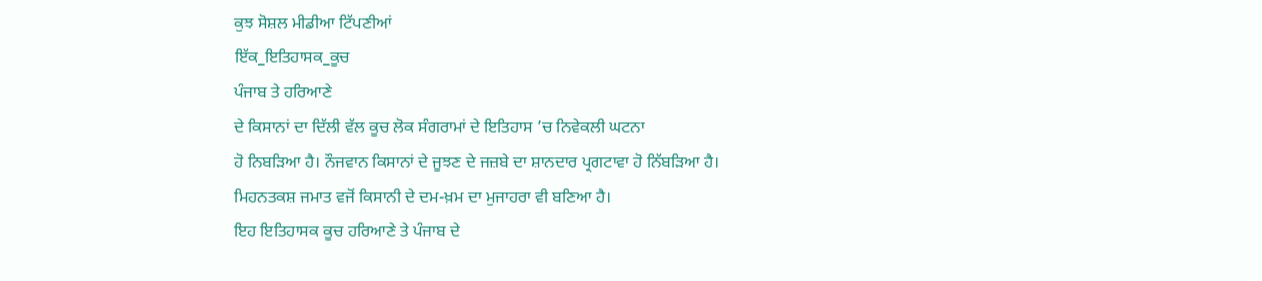ਕੁਝ ਸੋਸ਼ਲ ਮੀਡੀਆ ਟਿੱਪਣੀਆਂ
ਇੱਕ_ਇਤਿਹਾਸਕ_ਕੂਚ
ਪੰਜਾਬ ਤੇ ਹਰਿਆਣੇ
ਦੇ ਕਿਸਾਨਾਂ ਦਾ ਦਿੱਲੀ ਵੱਲ ਕੂਚ ਲੋਕ ਸੰਗਰਾਮਾਂ ਦੇ ਇਤਿਹਾਸ ’ਚ ਨਿਵੇਕਲੀ ਘਟਨਾ
ਹੋ ਨਿਬੜਿਆ ਹੈ। ਨੌਜਵਾਨ ਕਿਸਾਨਾਂ ਦੇ ਜੂਝਣ ਦੇ ਜਜ਼ਬੇ ਦਾ ਸ਼ਾਨਦਾਰ ਪ੍ਰਗਟਾਵਾ ਹੋ ਨਿੱਬੜਿਆ ਹੈ।
ਮਿਹਨਤਕਸ਼ ਜਮਾਤ ਵਜੋਂ ਕਿਸਾਨੀ ਦੇ ਦਮ-ਖ਼ਮ ਦਾ ਮੁਜਾਹਰਾ ਵੀ ਬਣਿਆ ਹੈ।
ਇਹ ਇਤਿਹਾਸਕ ਕੂਚ ਹਰਿਆਣੇ ਤੇ ਪੰਜਾਬ ਦੇ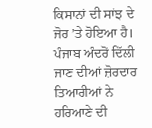ਕਿਸਾਨਾਂ ਦੀ ਸਾਂਝ ਦੇ ਜੋਰ ’ਤੇ ਹੋਇਆ ਹੈ।
ਪੰਜਾਬ ਅੰਦਰੋਂ ਦਿੱਲੀ ਜਾਣ ਦੀਆਂ ਜ਼ੋਰਦਾਰ ਤਿਆਰੀਆਂ ਨੇ ਹਰਿਆਣੇ ਦੀ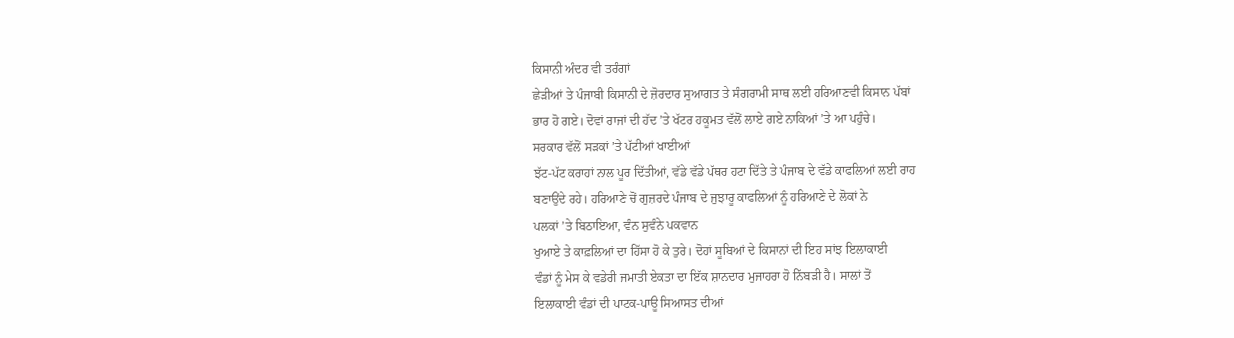ਕਿਸਾਨੀ ਅੰਦਰ ਵੀ ਤਰੰਗਾਂ
ਛੇੜੀਆਂ ਤੇ ਪੰਜਾਬੀ ਕਿਸਾਨੀ ਦੇ ਜ਼ੋਰਦਾਰ ਸੁਆਗਤ ਤੇ ਸੰਗਰਾਮੀ ਸਾਥ ਲਈ ਹਰਿਆਣਵੀ ਕਿਸਾਨ ਪੱਬਾਂ
ਭਾਰ ਹੋ ਗਏ। ਦੋਵਾਂ ਰਾਜਾਂ ਦੀ ਹੱਦ ’ਤੇ ਖੱਟਰ ਹਕੂਮਤ ਵੱਲੋਂ ਲਾਏ ਗਏ ਨਾਕਿਆਂ ’ਤੇ ਆ ਪਹੁੰਚੇ।
ਸਰਕਾਰ ਵੱਲੋਂ ਸੜਕਾਂ ’ਤੇ ਪੱਟੀਆਂ ਖਾਈਆਂ
ਝੱਟ-ਪੱਟ ਕਰਾਹਾਂ ਨਾਲ ਪੂਰ ਦਿੱਤੀਆਂ, ਵੱਡੇ ਵੱਡੇ ਪੱਥਰ ਹਟਾ ਦਿੱਤੇ ਤੇ ਪੰਜਾਬ ਦੇ ਵੱਡੇ ਕਾਫਲਿਆਂ ਲਈ ਰਾਹ
ਬਣਾਉਂਦੇ ਰਹੇ। ਹਰਿਆਣੇ ਚੋਂ ਗੁਜ਼ਰਦੇ ਪੰਜਾਬ ਦੇ ਜੁਝਾਰੂ ਕਾਫਲਿਆਂ ਨੂੰ ਹਰਿਆਣੇ ਦੇ ਲੋਕਾਂ ਨੇ
ਪਲਕਾਂ ’ਤੇ ਬਿਠਾਇਆ, ਵੰਨ ਸੁਵੰਨੇ ਪਕਵਾਨ
ਖੁਆਏ ਤੇ ਕਾਫ਼ਲਿਆਂ ਦਾ ਹਿੱਸਾ ਹੋ ਕੇ ਤੁਰੇ। ਦੋਹਾਂ ਸੂਬਿਆਂ ਦੇ ਕਿਸਾਨਾਂ ਦੀ ਇਹ ਸਾਂਝ ਇਲਾਕਾਈ
ਵੰਡਾਂ ਨੂੰ ਮੇਸ ਕੇ ਵਡੇਰੀ ਜਮਾਤੀ ਏਕਤਾ ਦਾ ਇੱਕ ਸ਼ਾਨਦਾਰ ਮੁਜਾਹਰਾ ਹੋ ਨਿੱਬੜੀ ਹੈ। ਸਾਲਾਂ ਤੋਂ
ਇਲਾਕਾਈ ਵੰਡਾਂ ਦੀ ਪਾਟਕ-ਪਾਊ ਸਿਆਸਤ ਦੀਆਂ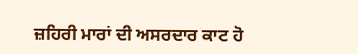ਜ਼ਹਿਰੀ ਮਾਰਾਂ ਦੀ ਅਸਰਦਾਰ ਕਾਟ ਹੋ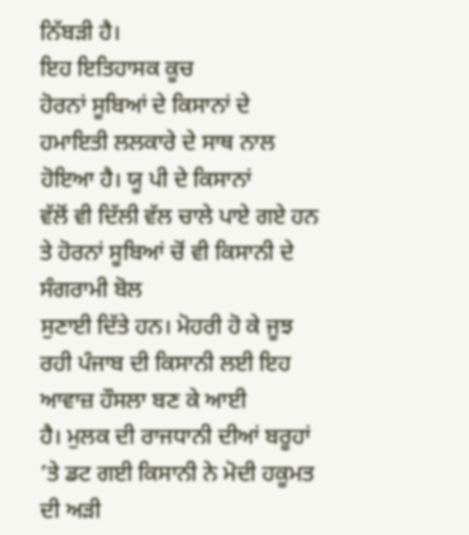ਨਿੱਬੜੀ ਹੈ।
ਇਹ ਇਤਿਹਾਸਕ ਕੂਚ
ਹੋਰਨਾਂ ਸੂਬਿਆਂ ਦੇ ਕਿਸਾਨਾਂ ਦੇ ਹਮਾਇਤੀ ਲਲਕਾਰੇ ਦੇ ਸਾਥ ਨਾਲ ਹੋਇਆ ਹੈ। ਯੂ ਪੀ ਦੇ ਕਿਸਾਨਾਂ
ਵੱਲੋਂ ਵੀ ਦਿੱਲੀ ਵੱਲ ਚਾਲੇ ਪਾਏ ਗਏ ਹਨ ਤੇ ਹੋਰਨਾਂ ਸੂਬਿਆਂ ਚੋਂ ਵੀ ਕਿਸਾਨੀ ਦੇ ਸੰਗਰਾਮੀ ਬੋਲ
ਸੁਣਾਈ ਦਿੱਤੇ ਹਨ। ਮੋਹਰੀ ਹੋ ਕੇ ਜੂਝ ਰਹੀ ਪੰਜਾਬ ਦੀ ਕਿਸਾਨੀ ਲਈ ਇਹ ਆਵਾਜ਼ ਹੌਸਲਾ ਬਣ ਕੇ ਆਈ
ਹੈ। ਮੁਲਕ ਦੀ ਰਾਜਧਾਨੀ ਦੀਆਂ ਬਰੂਹਾਂ ’ਤੇ ਡਟ ਗਈ ਕਿਸਾਨੀ ਨੇ ਮੋਦੀ ਹਕੂਮਤ ਦੀ ਅੜੀ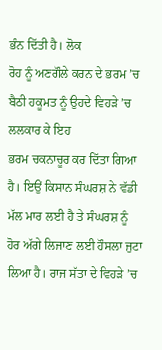ਭੰਨ ਦਿੱਤੀ ਹੈ। ਲੋਕ
ਰੋਹ ਨੂੰ ਅਣਗੌਲੇ ਕਰਨ ਦੇ ਭਰਮ ’ਚ ਬੈਠੀ ਹਕੂਮਤ ਨੂੰ ਉਹਦੇ ਵਿਹੜੇ ’ਚ ਲਲਕਾਰ ਕੇ ਇਹ
ਭਰਮ ਚਕਨਾਚੂਰ ਕਰ ਦਿੱਤਾ ਗਿਆ ਹੈ। ਇਉਂ ਕਿਸਾਨ ਸੰਘਰਸ਼ ਨੇ ਵੱਡੀ ਮੱਲ ਮਾਰ ਲਈ ਹੈ ਤੇ ਸੰਘਰਸ਼ ਨੂੰ
ਹੋਰ ਅੱਗੇ ਲਿਜਾਣ ਲਈ ਹੌਸਲਾ ਜੁਟਾ ਲਿਆ ਹੈ। ਰਾਜ ਸੱਤਾ ਦੇ ਵਿਹੜੇ ’ਚ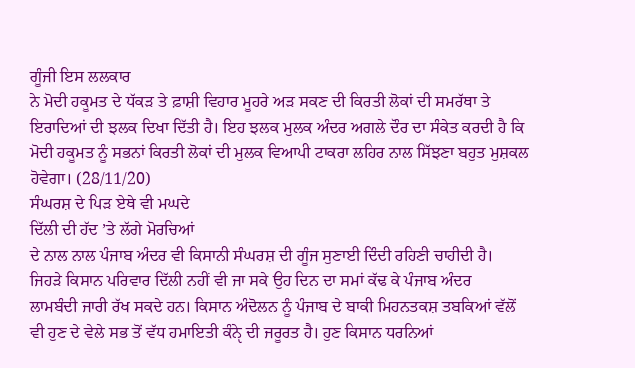ਗੂੰਜੀ ਇਸ ਲਲਕਾਰ
ਨੇ ਮੋਦੀ ਹਕੂਮਤ ਦੇ ਧੱਕੜ ਤੇ ਫ਼ਾਸ਼ੀ ਵਿਹਾਰ ਮੂਹਰੇ ਅੜ ਸਕਣ ਦੀ ਕਿਰਤੀ ਲੋਕਾਂ ਦੀ ਸਮਰੱਥਾ ਤੇ
ਇਰਾਦਿਆਂ ਦੀ ਝਲਕ ਦਿਖਾ ਦਿੱਤੀ ਹੈ। ਇਹ ਝਲਕ ਮੁਲਕ ਅੰਦਰ ਅਗਲੇ ਦੌਰ ਦਾ ਸੰਕੇਤ ਕਰਦੀ ਹੈ ਕਿ
ਮੋਦੀ ਹਕੂਮਤ ਨੂੰ ਸਭਨਾਂ ਕਿਰਤੀ ਲੋਕਾਂ ਦੀ ਮੁਲਕ ਵਿਆਪੀ ਟਾਕਰਾ ਲਹਿਰ ਨਾਲ ਸਿੱਝਣਾ ਬਹੁਤ ਮੁਸ਼ਕਲ
ਹੋਵੇਗਾ। (28/11/20)
ਸੰਘਰਸ਼ ਦੇ ਪਿੜ ਏਥੇ ਵੀ ਮਘਦੇ
ਦਿੱਲੀ ਦੀ ਹੱਦ ’ਤੇ ਲੱਗੇ ਮੋਰਚਿਆਂ
ਦੇ ਨਾਲ ਨਾਲ ਪੰਜਾਬ ਅੰਦਰ ਵੀ ਕਿਸਾਨੀ ਸੰਘਰਸ਼ ਦੀ ਗੂੰਜ ਸੁਣਾਈ ਦਿੰਦੀ ਰਹਿਣੀ ਚਾਹੀਦੀ ਹੈ।
ਜਿਹੜੇ ਕਿਸਾਨ ਪਰਿਵਾਰ ਦਿੱਲੀ ਨਹੀਂ ਵੀ ਜਾ ਸਕੇ ਉਹ ਦਿਨ ਦਾ ਸਮਾਂ ਕੱਢ ਕੇ ਪੰਜਾਬ ਅੰਦਰ
ਲਾਮਬੰਦੀ ਜਾਰੀ ਰੱਖ ਸਕਦੇ ਹਨ। ਕਿਸਾਨ ਅੰਦੋਲਨ ਨੂੰ ਪੰਜਾਬ ਦੇ ਬਾਕੀ ਮਿਹਨਤਕਸ਼ ਤਬਕਿਆਂ ਵੱਲੋਂ
ਵੀ ਹੁਣ ਦੇ ਵੇਲੇ ਸਭ ਤੋਂ ਵੱਧ ਹਮਾਇਤੀ ਕੰਨੵੇ ਦੀ ਜਰੂਰਤ ਹੈ। ਹੁਣ ਕਿਸਾਨ ਧਰਨਿਆਂ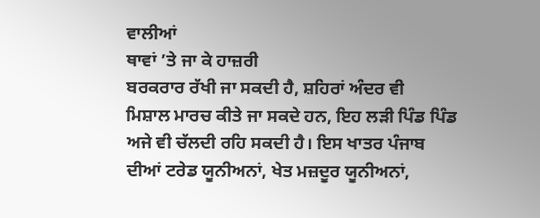ਵਾਲੀਆਂ
ਥਾਵਾਂ ’ਤੇ ਜਾ ਕੇ ਹਾਜ਼ਰੀ
ਬਰਕਰਾਰ ਰੱਖੀ ਜਾ ਸਕਦੀ ਹੈ, ਸ਼ਹਿਰਾਂ ਅੰਦਰ ਵੀ
ਮਿਸ਼ਾਲ ਮਾਰਚ ਕੀਤੇ ਜਾ ਸਕਦੇ ਹਨ, ਇਹ ਲੜੀ ਪਿੰਡ ਪਿੰਡ ਅਜੇ ਵੀ ਚੱਲਦੀ ਰਹਿ ਸਕਦੀ ਹੈ। ਇਸ ਖਾਤਰ ਪੰਜਾਬ
ਦੀਆਂ ਟਰੇਡ ਯੂਨੀਅਨਾਂ, ਖੇਤ ਮਜ਼ਦੂਰ ਯੂਨੀਅਨਾਂ,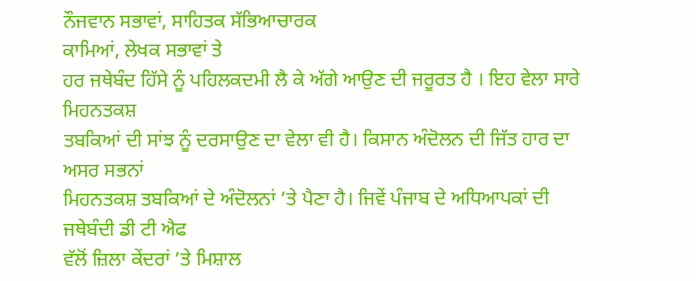ਨੌਜਵਾਨ ਸਭਾਵਾਂ, ਸਾਹਿਤਕ ਸੱਭਿਆਚਾਰਕ
ਕਾਮਿਆਂ, ਲੇਖਕ ਸਭਾਵਾਂ ਤੇ
ਹਰ ਜਥੇਬੰਦ ਹਿੱਸੇ ਨੂੰ ਪਹਿਲਕਦਮੀ ਲੈ ਕੇ ਅੱਗੇ ਆਉਣ ਦੀ ਜਰੂਰਤ ਹੈ । ਇਹ ਵੇਲਾ ਸਾਰੇ ਮਿਹਨਤਕਸ਼
ਤਬਕਿਆਂ ਦੀ ਸਾਂਝ ਨੂੰ ਦਰਸਾਉਣ ਦਾ ਵੇਲਾ ਵੀ ਹੈ। ਕਿਸਾਨ ਅੰਦੋਲਨ ਦੀ ਜਿੱਤ ਹਾਰ ਦਾ ਅਸਰ ਸਭਨਾਂ
ਮਿਹਨਤਕਸ਼ ਤਬਕਿਆਂ ਦੇ ਅੰਦੋਲਨਾਂ ’ਤੇ ਪੈਣਾ ਹੈ। ਜਿਵੇਂ ਪੰਜਾਬ ਦੇ ਅਧਿਆਪਕਾਂ ਦੀ ਜਥੇਬੰਦੀ ਡੀ ਟੀ ਐਫ
ਵੱਲੋਂ ਜ਼ਿਲਾ ਕੇਂਦਰਾਂ ’ਤੇ ਮਿਸ਼ਾਲ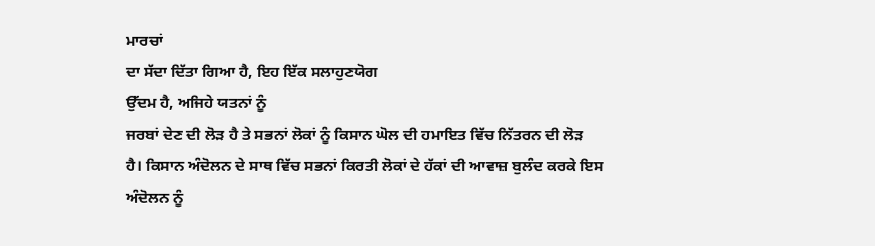ਮਾਰਚਾਂ
ਦਾ ਸੱਦਾ ਦਿੱਤਾ ਗਿਆ ਹੈ, ਇਹ ਇੱਕ ਸਲਾਹੁਣਯੋਗ
ਉੱਦਮ ਹੈ, ਅਜਿਹੇ ਯਤਨਾਂ ਨੂੰ
ਜਰਬਾਂ ਦੇਣ ਦੀ ਲੋੜ ਹੈ ਤੇ ਸਭਨਾਂ ਲੋਕਾਂ ਨੂੰ ਕਿਸਾਨ ਘੋਲ ਦੀ ਹਮਾਇਤ ਵਿੱਚ ਨਿੱਤਰਨ ਦੀ ਲੋੜ
ਹੈ। ਕਿਸਾਨ ਅੰਦੋਲਨ ਦੇ ਸਾਥ ਵਿੱਚ ਸਭਨਾਂ ਕਿਰਤੀ ਲੋਕਾਂ ਦੇ ਹੱਕਾਂ ਦੀ ਆਵਾਜ਼ ਬੁਲੰਦ ਕਰਕੇ ਇਸ
ਅੰਦੋਲਨ ਨੂੰ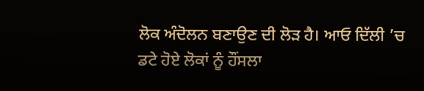ਲੋਕ ਅੰਦੋਲਨ ਬਣਾਉਣ ਦੀ ਲੋੜ ਹੈ। ਆਓ ਦਿੱਲੀ ’ਚ ਡਟੇ ਹੋਏ ਲੋਕਾਂ ਨੂੰ ਹੌਂਸਲਾ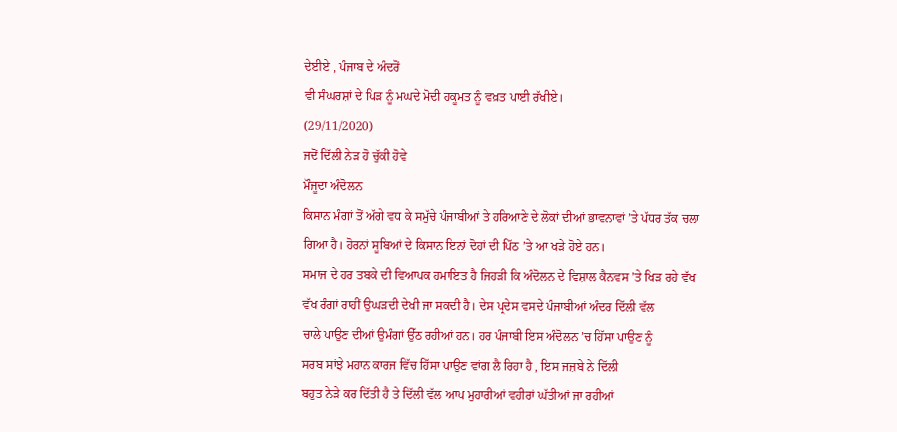ਦੇਈਏ , ਪੰਜਾਬ ਦੇ ਅੰਦਰੋਂ
ਵੀ ਸੰਘਰਸ਼ਾਂ ਦੇ ਪਿੜ ਨੂੰ ਮਘਦੇ ਮੋਦੀ ਹਕੂਮਤ ਨੂੰ ਵਖ਼ਤ ਪਾਈ ਰੱਖੀਏ।
(29/11/2020)
ਜਦੋਂ ਦਿੱਲੀ ਨੇੜ ਹੋ ਚੁੱਕੀ ਹੋਵੇ
ਮੌਜੂਦਾ ਅੰਦੋਲਨ
ਕਿਸਾਨ ਮੰਗਾਂ ਤੋਂ ਅੱਗੇ ਵਧ ਕੇ ਸਮੁੱਚੇ ਪੰਜਾਬੀਆਂ ਤੇ ਹਰਿਆਣੇ ਦੇ ਲੋਕਾਂ ਦੀਆਂ ਭਾਵਨਾਵਾਂ ’ਤੇ ਪੱਧਰ ਤੱਕ ਚਲਾ
ਗਿਆ ਹੈ। ਹੋਰਨਾਂ ਸੂਬਿਆਂ ਦੇ ਕਿਸਾਨ ਇਨਾਂ ਦੋਹਾਂ ਦੀ ਪਿੱਠ ’ਤੇ ਆ ਖੜੇ ਹੋਏ ਹਨ।
ਸਮਾਜ ਦੇ ਹਰ ਤਬਕੇ ਦੀ ਵਿਆਪਕ ਹਮਾਇਤ ਹੈ ਜਿਹੜੀ ਕਿ ਅੰਦੋਲਨ ਦੇ ਵਿਸ਼ਾਲ ਕੈਨਵਸ ’ਤੇ ਖਿੜ ਰਹੇ ਵੱਖ
ਵੱਖ ਰੰਗਾਂ ਰਾਹੀਂ ਉਘੜਦੀ ਦੇਖੀ ਜਾ ਸਕਦੀ ਹੈ। ਦੇਸ ਪ੍ਰਦੇਸ ਵਸਦੇ ਪੰਜਾਬੀਆਂ ਅੰਦਰ ਦਿੱਲੀ ਵੱਲ
ਚਾਲੇ ਪਾਉਣ ਦੀਆਂ ਉਮੰਗਾਂ ਉੱਠ ਰਹੀਆਂ ਹਨ। ਹਰ ਪੰਜਾਬੀ ਇਸ ਅੰਦੋਲਨ ’ਚ ਹਿੱਸਾ ਪਾਉਣ ਨੂੰ
ਸਰਬ ਸਾਂਝੇ ਮਹਾਨ ਕਾਰਜ ਵਿੱਚ ਹਿੱਸਾ ਪਾਉਣ ਵਾਂਗ ਲੈ ਰਿਹਾ ਹੈ , ਇਸ ਜਜ਼ਬੇ ਨੇ ਦਿੱਲੀ
ਬਹੁਤ ਨੇੜੇ ਕਰ ਦਿੱਤੀ ਹੈ ਤੇ ਦਿੱਲੀ ਵੱਲ ਆਪ ਮੁਹਾਰੀਆਂ ਵਹੀਰਾਂ ਘੱਤੀਆਂ ਜਾ ਰਹੀਆਂ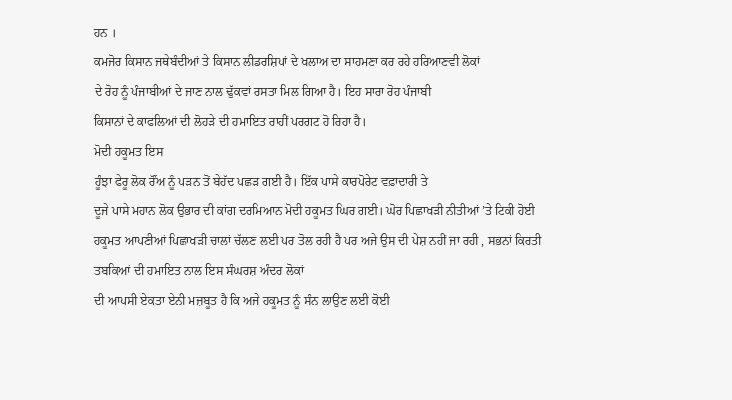ਹਨ ।
ਕਮਜੋਰ ਕਿਸਾਨ ਜਥੇਬੰਦੀਆਂ ਤੇ ਕਿਸਾਨ ਲੀਡਰਸ਼ਿਪਾਂ ਦੇ ਖਲਾਅ ਦਾ ਸਾਹਮਣਾ ਕਰ ਰਹੇ ਹਰਿਆਣਵੀ ਲੋਕਾਂ
ਦੇ ਰੋਹ ਨੂੰ ਪੰਜਾਬੀਆਂ ਦੇ ਜਾਣ ਨਾਲ ਢੁੱਕਵਾਂ ਰਸਤਾ ਮਿਲ ਗਿਆ ਹੈ। ਇਹ ਸਾਰਾ ਰੋਹ ਪੰਜਾਬੀ
ਕਿਸਾਨਾਂ ਦੇ ਕਾਫਲਿਆਂ ਦੀ ਲੋਹੜੇ ਦੀ ਹਮਾਇਤ ਰਾਹੀਂ ਪਰਗਟ ਹੋ ਰਿਹਾ ਹੈ।
ਮੋਦੀ ਹਕੂਮਤ ਇਸ
ਹੂੰਝਾ ਫੇਰੂ ਲੋਕ ਰੌਂਅ ਨੂੰ ਪੜਨ ਤੋਂ ਬੇਹੱਦ ਪਛੜ ਗਈ ਹੈ। ਇੱਕ ਪਾਸੇ ਕਾਰਪੋਰੇਟ ਵਫ਼ਾਦਾਰੀ ਤੇ
ਦੂਜੇ ਪਾਸੇ ਮਹਾਨ ਲੋਕ ਉਭਾਰ ਦੀ ਕਾਂਗ ਦਰਮਿਆਨ ਮੋਦੀ ਹਕੂਮਤ ਘਿਰ ਗਈ। ਘੋਰ ਪਿਛਾਖੜੀ ਨੀਤੀਆਂ ’ਤੇ ਟਿਕੀ ਹੋਈ
ਹਕੂਮਤ ਆਪਣੀਆਂ ਪਿਛਾਖੜੀ ਚਾਲਾਂ ਚੱਲਣ ਲਈ ਪਰ ਤੋਲ ਰਹੀ ਹੈ ਪਰ ਅਜੇ ਉਸ ਦੀ ਪੇਸ਼ ਨਹੀਂ ਜਾ ਰਹੀ , ਸਭਨਾਂ ਕਿਰਤੀ
ਤਬਕਿਆਂ ਦੀ ਹਮਾਇਤ ਨਾਲ ਇਸ ਸੰਘਰਸ਼ ਅੰਦਰ ਲੋਕਾਂ
ਦੀ ਆਪਸੀ ਏਕਤਾ ਏਨੀ ਮਜ਼ਬੂਤ ਹੈ ਕਿ ਅਜੇ ਹਕੂਮਤ ਨੂੰ ਸੰਨ ਲਾਉਣ ਲਈ ਕੋਈ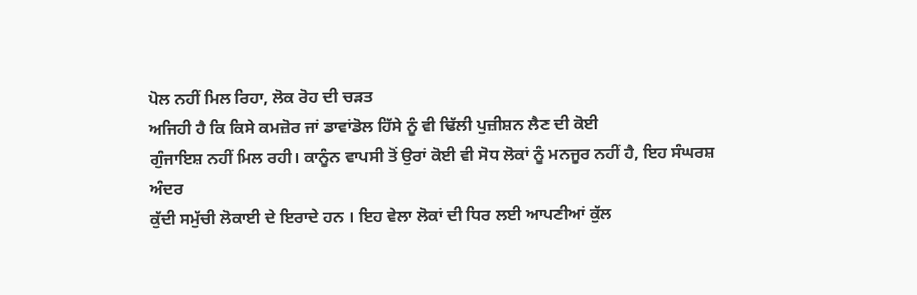ਪੋਲ ਨਹੀਂ ਮਿਲ ਰਿਹਾ, ਲੋਕ ਰੋਹ ਦੀ ਚੜਤ
ਅਜਿਹੀ ਹੈ ਕਿ ਕਿਸੇ ਕਮਜ਼ੋਰ ਜਾਂ ਡਾਵਾਂਡੋਲ ਹਿੱਸੇ ਨੂੰ ਵੀ ਢਿੱਲੀ ਪੁਜ਼ੀਸ਼ਨ ਲੈਣ ਦੀ ਕੋਈ
ਗੁੰਜਾਇਸ਼ ਨਹੀਂ ਮਿਲ ਰਹੀ। ਕਾਨੂੰਨ ਵਾਪਸੀ ਤੋਂ ਉਰਾਂ ਕੋਈ ਵੀ ਸੋਧ ਲੋਕਾਂ ਨੂੰ ਮਨਜੂਰ ਨਹੀਂ ਹੈ, ਇਹ ਸੰਘਰਸ਼ ਅੰਦਰ
ਕੁੱਦੀ ਸਮੁੱਚੀ ਲੋਕਾਈ ਦੇ ਇਰਾਦੇ ਹਨ । ਇਹ ਵੇਲਾ ਲੋਕਾਂ ਦੀ ਧਿਰ ਲਈ ਆਪਣੀਆਂ ਕੁੱਲ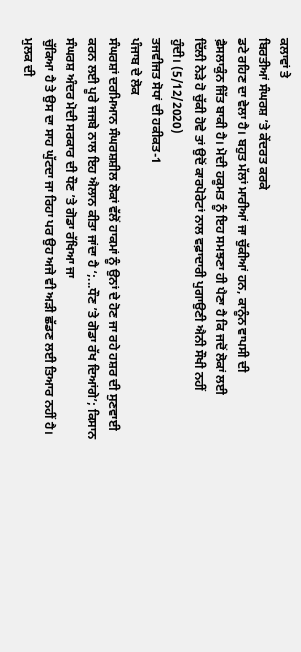ਕਲਾਵਾਂ ਤੇ
ਬਿਰਤੀਆਂ ਸੰਘਰਸ਼ ’ਤੇ ਕੇਂਦਰਤ ਕਰਕੇ
ਡਟੇ ਰਹਿਣ ਦਾ ਵੇਲਾ ਹੈ। ਬਹੁਤ ਮੱਲਾਂ ਮਾਰੀਆਂ ਜਾ ਚੁੱਕੀਆਂ ਹਨ, ਕਾਨੂੰਨ ਵਾਪਸੀ ਦੀ
ਫ਼ੈਸਲਾਕੁੰਨ ਜਿੱਤ ਬਾਕੀ ਹੈ। ਮੋਦੀ ਹਕੂਮਤ ਨੂੰ ਇਹ ਸਮਝਣਾ ਹੀ ਪੈਣਾ ਹੈ ਕਿ ਜਦੋਂ ਲੋਕਾਂ ਲਈ
ਦਿੱਲੀ ਨੇੜੇ ਹੋ ਚੁੱਕੀ ਹੋਵੇ ਤਾਂ ਉਦੋਂ ਕਾਰਪੋਰੇਟਾਂ ਨਾਲ ਵਫ਼ਾਦਾਰੀ ਪੁਗਾਉਣੀ ਐਨੀ ਸੌਖੀ ਨਹੀਂ
ਹੁੰਦੀ। (5/12/2020)
ਤਜਵੀਜਤ ਸੋਧਾਂ ਦੀ ਹਕੀਕਤ-1
ਪੰਜਾਬ ਦੇ ਲੋਕ
ਸੰਘਰਸ਼ਾਂ ਦਰਮਿਆਨ ਸੰਘਰਸ਼ਸ਼ੀਲ ਲੋਕਾਂ ਵੱਲੋਂ ਹਾਕਮਾਂ ਨੂੰ ਉਨਾਂ ਦੇ ਹੋਣ ਜਾ ਰਹੇ ਹਸ਼ਰ ਦੀ ਸੁਣਵਾਈ
ਕਰਨ ਲਈ ਪੂਰੇ ਜਜਬੇ ਨਾਲ ਇਹ ਐਲਾਨ ਕੀਤਾ ਜਾਂਦਾ ਹੈ ‘;...ਧੌਣ ’ਤੇ ਗੋਡਾ ਰੱਖ ਦਿਆਂਗੇ’; ਕਿਸਾਨ ਸੰਘਰਸ਼ ਅੰਦਰ ਮੋਦੀ ਸਰਕਾਰ ਦੀ ਧੌਣ ’ਤੇ ਗੋਡਾ ਰੱਖਿਆ ਜਾ
ਚੁੱਕਿਆ ਹੈ ਤੇ ਉਸ ਦਾ ਸਾਹ ਘੁੱਟਦਾ ਜਾ ਰਿਹਾ ਪਰ ਉਹ ਅਜੇ ਵੀ ਅੜੀ ਛੱਡਣ ਲਈ ਤਿਆਰ ਨਹੀਂ ਹੈ।
ਮੁਲਕ ਦੀ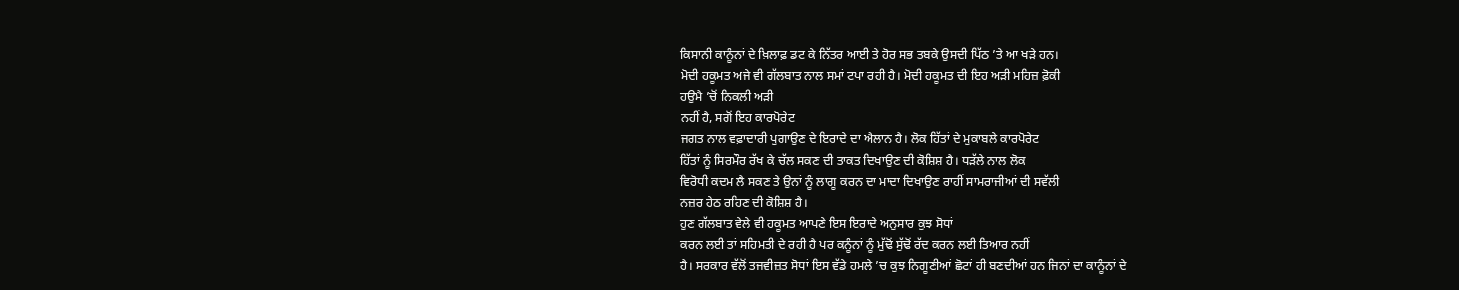ਕਿਸਾਨੀ ਕਾਨੂੰਨਾਂ ਦੇ ਖ਼ਿਲਾਫ਼ ਡਟ ਕੇ ਨਿੱਤਰ ਆਈ ਤੇ ਹੋਰ ਸਭ ਤਬਕੇ ਉਸਦੀ ਪਿੱਠ ’ਤੇ ਆ ਖੜੇ ਹਨ।
ਮੋਦੀ ਹਕੂਮਤ ਅਜੇ ਵੀ ਗੱਲਬਾਤ ਨਾਲ ਸਮਾਂ ਟਪਾ ਰਹੀ ਹੈ। ਮੋਦੀ ਹਕੂਮਤ ਦੀ ਇਹ ਅੜੀ ਮਹਿਜ਼ ਫ਼ੋਕੀ
ਹਉਮੈ ’ਚੋਂ ਨਿਕਲੀ ਅੜੀ
ਨਹੀਂ ਹੈ, ਸਗੋਂ ਇਹ ਕਾਰਪੋਰੇਟ
ਜਗਤ ਨਾਲ ਵਫ਼ਾਦਾਰੀ ਪੁਗਾਉਣ ਦੇ ਇਰਾਦੇ ਦਾ ਐਲਾਨ ਹੈ। ਲੋਕ ਹਿੱਤਾਂ ਦੇ ਮੁਕਾਬਲੇ ਕਾਰਪੋਰੇਟ
ਹਿੱਤਾਂ ਨੂੰ ਸਿਰਮੌਰ ਰੱਖ ਕੇ ਚੱਲ ਸਕਣ ਦੀ ਤਾਕਤ ਦਿਖਾਉਣ ਦੀ ਕੋਸ਼ਿਸ਼ ਹੈ। ਧੜੱਲੇ ਨਾਲ ਲੋਕ
ਵਿਰੋਧੀ ਕਦਮ ਲੈ ਸਕਣ ਤੇ ਉਨਾਂ ਨੂੰ ਲਾਗੂ ਕਰਨ ਦਾ ਮਾਦਾ ਦਿਖਾਉਣ ਰਾਹੀਂ ਸਾਮਰਾਜੀਆਂ ਦੀ ਸਵੱਲੀ
ਨਜ਼ਰ ਹੇਠ ਰਹਿਣ ਦੀ ਕੋਸ਼ਿਸ਼ ਹੈ।
ਹੁਣ ਗੱਲਬਾਤ ਵੇਲੇ ਵੀ ਹਕੂਮਤ ਆਪਣੇ ਇਸ ਇਰਾਦੇ ਅਨੁਸਾਰ ਕੁਝ ਸੋਧਾਂ
ਕਰਨ ਲਈ ਤਾਂ ਸਹਿਮਤੀ ਦੇ ਰਹੀ ਹੈ ਪਰ ਕਨੂੰਨਾਂ ਨੂੰ ਮੁੱਢੋਂ ਸੁੱਢੋਂ ਰੱਦ ਕਰਨ ਲਈ ਤਿਆਰ ਨਹੀਂ
ਹੈ। ਸਰਕਾਰ ਵੱਲੋਂ ਤਜਵੀਜ਼ਤ ਸੋਧਾਂ ਇਸ ਵੱਡੇ ਹਮਲੇ ’ਚ ਕੁਝ ਨਿਗੂਣੀਆਂ ਛੋਟਾਂ ਹੀ ਬਣਦੀਆਂ ਹਨ ਜਿਨਾਂ ਦਾ ਕਾਨੂੰਨਾਂ ਦੇ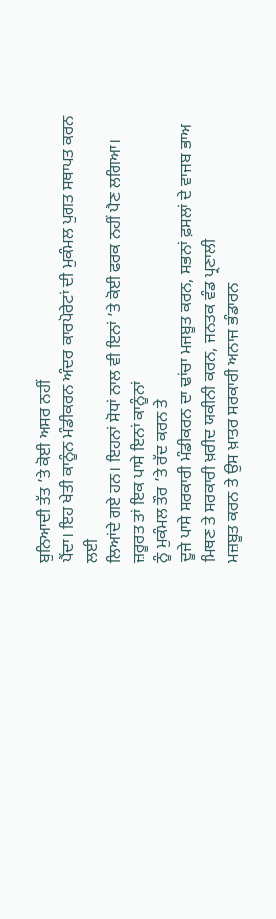ਬੁਨਿਆਦੀ ਤੱਤ ’ਤੇ ਕੋਈ ਅਸਰ ਨਹੀਂ
ਪੈਂਦਾ। ਇਹ ਖੇਤੀ ਕਾਨੂੰਨ ਮੰਡੀਕਰਨ ਅੰਦਰ ਕਾਰਪੋਰੇਟਾਂ ਦੀ ਮੁਕੰਮਲ ਪੁਗਤ ਸਥਾਪਤ ਕਰਨ ਲਈ
ਲਿਆਂਦੇ ਗਏ ਹਨ। ਇਹਨਾਂ ਸੋਧਾਂ ਨਾਲ ਵੀ ਇਨਾਂ ’ਤੇ ਕੋਈ ਫਰਕ ਨਹੀਂ ਪੈਣ ਲਗਿਆ। ਜ਼ਰੂਰਤ ਤਾਂ ਇਕ ਪਾਸੇ ਇਨਾਂ ਕਾਨੂੰਨਾਂ
ਨੂੰ ਮੁਕੰਮਲ ਤੌਰ ’ਤੇ ਰੱਦ ਕਰਨ ਤੇ
ਦੂਜੇ ਪਾਸੇ ਸਰਕਾਰੀ ਮੰਡੀਕਰਨ ਦਾ ਢਾਂਚਾ ਮਜਬੂਤ ਕਰਨ, ਸਭਨਾਂ ਫ਼ਸਲਾਂ ਦੇ ਵਾਜਬ ਭਾਅ ਮਿਥਣ ਤੇ ਸਰਕਾਰੀ ਖ਼ਰੀਦ ਯਕੀਨੀ ਕਰਨ, ਜਨਤਕ ਵੰਡ ਪ੍ਰਣਾਲੀ
ਮਜ਼ਬੂਤ ਕਰਨ ਤੇ ਉਸ ਖ਼ਾਤਰ ਸਰਕਾਰੀ ਅਨਾਜ ਭੰਡਾਰਨ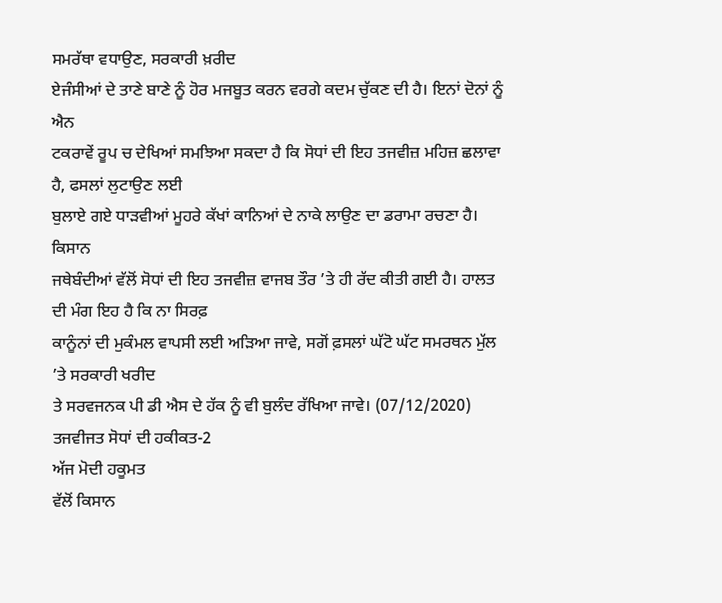ਸਮਰੱਥਾ ਵਧਾਉਣ, ਸਰਕਾਰੀ ਖ਼ਰੀਦ
ਏਜੰਸੀਆਂ ਦੇ ਤਾਣੇ ਬਾਣੇ ਨੂੰ ਹੋਰ ਮਜਬੂਤ ਕਰਨ ਵਰਗੇ ਕਦਮ ਚੁੱਕਣ ਦੀ ਹੈ। ਇਨਾਂ ਦੋਨਾਂ ਨੂੰ ਐਨ
ਟਕਰਾਵੇਂ ਰੂਪ ਚ ਦੇਖਿਆਂ ਸਮਝਿਆ ਸਕਦਾ ਹੈ ਕਿ ਸੋਧਾਂ ਦੀ ਇਹ ਤਜਵੀਜ਼ ਮਹਿਜ਼ ਛਲਾਵਾ ਹੈ, ਫਸਲਾਂ ਲੁਟਾਉਣ ਲਈ
ਬੁਲਾਏ ਗਏ ਧਾੜਵੀਆਂ ਮੂਹਰੇ ਕੱਖਾਂ ਕਾਨਿਆਂ ਦੇ ਨਾਕੇ ਲਾਉਣ ਦਾ ਡਰਾਮਾ ਰਚਣਾ ਹੈ। ਕਿਸਾਨ
ਜਥੇਬੰਦੀਆਂ ਵੱਲੋਂ ਸੋਧਾਂ ਦੀ ਇਹ ਤਜਵੀਜ਼ ਵਾਜਬ ਤੌਰ ’ਤੇ ਹੀ ਰੱਦ ਕੀਤੀ ਗਈ ਹੈ। ਹਾਲਤ ਦੀ ਮੰਗ ਇਹ ਹੈ ਕਿ ਨਾ ਸਿਰਫ਼
ਕਾਨੂੰਨਾਂ ਦੀ ਮੁਕੰਮਲ ਵਾਪਸੀ ਲਈ ਅੜਿਆ ਜਾਵੇ, ਸਗੋਂ ਫ਼ਸਲਾਂ ਘੱਟੋ ਘੱਟ ਸਮਰਥਨ ਮੁੱਲ ’ਤੇ ਸਰਕਾਰੀ ਖਰੀਦ
ਤੇ ਸਰਵਜਨਕ ਪੀ ਡੀ ਐਸ ਦੇ ਹੱਕ ਨੂੰ ਵੀ ਬੁਲੰਦ ਰੱਖਿਆ ਜਾਵੇ। (07/12/2020)
ਤਜਵੀਜਤ ਸੋਧਾਂ ਦੀ ਹਕੀਕਤ-2
ਅੱਜ ਮੋਦੀ ਹਕੂਮਤ
ਵੱਲੋਂ ਕਿਸਾਨ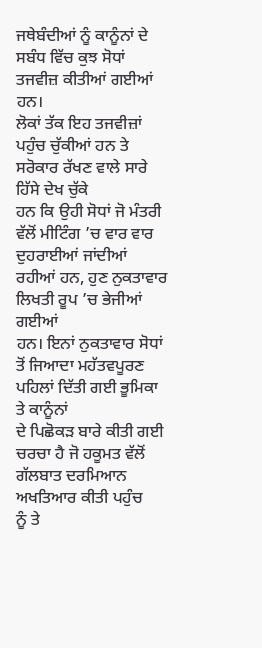ਜਥੇਬੰਦੀਆਂ ਨੂੰ ਕਾਨੂੰਨਾਂ ਦੇ ਸਬੰਧ ਵਿੱਚ ਕੁਝ ਸੋਧਾਂ ਤਜਵੀਜ਼ ਕੀਤੀਆਂ ਗਈਆਂ ਹਨ।
ਲੋਕਾਂ ਤੱਕ ਇਹ ਤਜਵੀਜ਼ਾਂ ਪਹੁੰਚ ਚੁੱਕੀਆਂ ਹਨ ਤੇ ਸਰੋਕਾਰ ਰੱਖਣ ਵਾਲੇ ਸਾਰੇ ਹਿੱਸੇ ਦੇਖ ਚੁੱਕੇ
ਹਨ ਕਿ ਉਹੀ ਸੋਧਾਂ ਜੋ ਮੰਤਰੀ ਵੱਲੋਂ ਮੀਟਿੰਗ ’ਚ ਵਾਰ ਵਾਰ ਦੁਹਰਾਈਆਂ ਜਾਂਦੀਆਂ ਰਹੀਆਂ ਹਨ, ਹੁਣ ਨੁਕਤਾਵਾਰ
ਲਿਖਤੀ ਰੂਪ ’ਚ ਭੇਜੀਆਂ ਗਈਆਂ
ਹਨ। ਇਨਾਂ ਨੁਕਤਾਵਾਰ ਸੋਧਾਂ ਤੋਂ ਜਿਆਦਾ ਮਹੱਤਵਪੂਰਣ ਪਹਿਲਾਂ ਦਿੱਤੀ ਗਈ ਭੂਮਿਕਾ ਤੇ ਕਾਨੂੰਨਾਂ
ਦੇ ਪਿਛੋਕੜ ਬਾਰੇ ਕੀਤੀ ਗਈ ਚਰਚਾ ਹੈ ਜੋ ਹਕੂਮਤ ਵੱਲੋਂ ਗੱਲਬਾਤ ਦਰਮਿਆਨ ਅਖਤਿਆਰ ਕੀਤੀ ਪਹੁੰਚ
ਨੂੰ ਤੇ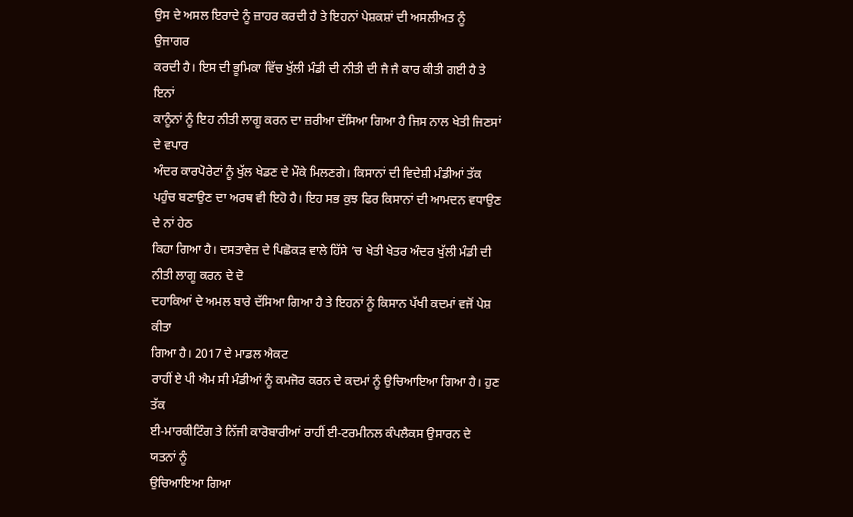ਉਸ ਦੇ ਅਸਲ ਇਰਾਦੇ ਨੂੰ ਜ਼ਾਹਰ ਕਰਦੀ ਹੈ ਤੇ ਇਹਨਾਂ ਪੇਸ਼ਕਸ਼ਾਂ ਦੀ ਅਸਲੀਅਤ ਨੂੰ ਉਜਾਗਰ
ਕਰਦੀ ਹੈ। ਇਸ ਦੀ ਭੂਮਿਕਾ ਵਿੱਚ ਖੁੱਲੀ ਮੰਡੀ ਦੀ ਨੀਤੀ ਦੀ ਜੈ ਜੈ ਕਾਰ ਕੀਤੀ ਗਈ ਹੈ ਤੇ ਇਨਾਂ
ਕਾਨੂੰਨਾਂ ਨੂੰ ਇਹ ਨੀਤੀ ਲਾਗੂ ਕਰਨ ਦਾ ਜ਼ਰੀਆ ਦੱਸਿਆ ਗਿਆ ਹੈ ਜਿਸ ਨਾਲ ਖੇਤੀ ਜਿਣਸਾਂ ਦੇ ਵਪਾਰ
ਅੰਦਰ ਕਾਰਪੋਰੇਟਾਂ ਨੂੰ ਖੁੱਲ ਖੇਡਣ ਦੇ ਮੌਕੇ ਮਿਲਣਗੇ। ਕਿਸਾਨਾਂ ਦੀ ਵਿਦੇਸ਼ੀ ਮੰਡੀਆਂ ਤੱਕ
ਪਹੁੰਚ ਬਣਾਉਣ ਦਾ ਅਰਥ ਵੀ ਇਹੋ ਹੈ। ਇਹ ਸਭ ਕੁਝ ਫਿਰ ਕਿਸਾਨਾਂ ਦੀ ਆਮਦਨ ਵਧਾਉਣ ਦੇ ਨਾਂ ਹੇਠ
ਕਿਹਾ ਗਿਆ ਹੈ। ਦਸਤਾਵੇਜ਼ ਦੇ ਪਿਛੋਕੜ ਵਾਲੇ ਹਿੱਸੇ ’ਚ ਖੇਤੀ ਖੇਤਰ ਅੰਦਰ ਖੁੱਲੀ ਮੰਡੀ ਦੀ ਨੀਤੀ ਲਾਗੂ ਕਰਨ ਦੇ ਦੋ
ਦਹਾਕਿਆਂ ਦੇ ਅਮਲ ਬਾਰੇ ਦੱਸਿਆ ਗਿਆ ਹੈ ਤੇ ਇਹਨਾਂ ਨੂੰ ਕਿਸਾਨ ਪੱਖੀ ਕਦਮਾਂ ਵਜੋਂ ਪੇਸ਼ ਕੀਤਾ
ਗਿਆ ਹੈ। 2017 ਦੇ ਮਾਡਲ ਐਕਟ
ਰਾਹੀਂ ਏ ਪੀ ਐਮ ਸੀ ਮੰਡੀਆਂ ਨੂੰ ਕਮਜੋਰ ਕਰਨ ਦੇ ਕਦਮਾਂ ਨੂੰ ਉਚਿਆਇਆ ਗਿਆ ਹੈ। ਹੁਣ ਤੱਕ
ਈ-ਮਾਰਕੀਟਿੰਗ ਤੇ ਨਿੱਜੀ ਕਾਰੋਬਾਰੀਆਂ ਰਾਹੀਂ ਈ-ਟਰਮੀਨਲ ਕੰਪਲੈਕਸ ਉਸਾਰਨ ਦੇ ਯਤਨਾਂ ਨੂੰ
ਉਚਿਆਇਆ ਗਿਆ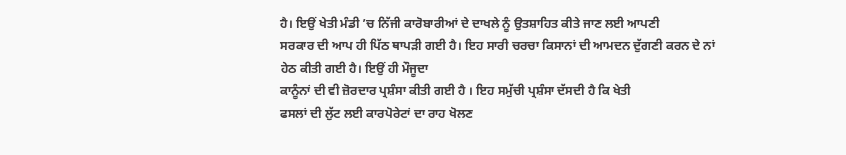ਹੈ। ਇਉਂ ਖੇਤੀ ਮੰਡੀ ’ਚ ਨਿੱਜੀ ਕਾਰੋਬਾਰੀਆਂ ਦੇ ਦਾਖਲੇ ਨੂੰ ਉਤਸ਼ਾਹਿਤ ਕੀਤੇ ਜਾਣ ਲਈ ਆਪਣੀ
ਸਰਕਾਰ ਦੀ ਆਪ ਹੀ ਪਿੱਠ ਥਾਪੜੀ ਗਈ ਹੈ। ਇਹ ਸਾਰੀ ਚਰਚਾ ਕਿਸਾਨਾਂ ਦੀ ਆਮਦਨ ਦੁੱਗਣੀ ਕਰਨ ਦੇ ਨਾਂ
ਹੇਠ ਕੀਤੀ ਗਈ ਹੈ। ਇਉਂ ਹੀ ਮੌਜੂਦਾ
ਕਾਨੂੰਨਾਂ ਦੀ ਵੀ ਜ਼ੋਰਦਾਰ ਪ੍ਰਸ਼ੰਸਾ ਕੀਤੀ ਗਈ ਹੈ । ਇਹ ਸਮੁੱਚੀ ਪ੍ਰਸ਼ੰਸਾ ਦੱਸਦੀ ਹੈ ਕਿ ਖੇਤੀ
ਫਸਲਾਂ ਦੀ ਲੁੱਟ ਲਈ ਕਾਰਪੋਰੇਟਾਂ ਦਾ ਰਾਹ ਖੋਲਣ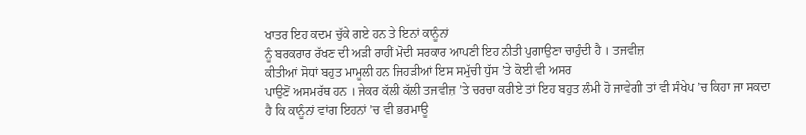ਖਾਤਰ ਇਹ ਕਦਮ ਚੁੱਕੇ ਗਏ ਹਨ ਤੇ ਇਨਾਂ ਕਾਨੂੰਨਾਂ
ਨੂੰ ਬਰਕਰਾਰ ਰੱਖਣ ਦੀ ਅੜੀ ਰਾਹੀਂ ਮੋਦੀ ਸਰਕਾਰ ਆਪਣੀ ਇਹ ਨੀਤੀ ਪੁਗਾਉਣਾ ਚਾਹੁੰਦੀ ਹੈ । ਤਜਵੀਜ਼
ਕੀਤੀਆਂ ਸੋਧਾਂ ਬਹੁਤ ਮਾਮੂਲੀ ਹਨ ਜਿਹੜੀਆਂ ਇਸ ਸਮੁੱਚੀ ਧੁੱਸ ’ਤੇ ਕੋਈ ਵੀ ਅਸਰ
ਪਾਉਣੋਂ ਅਸਮਰੱਥ ਹਨ । ਜੇਕਰ ਕੱਲੀ ਕੱਲੀ ਤਜਵੀਜ਼ ’ਤੇ ਚਰਚਾ ਕਰੀਏ ਤਾਂ ਇਹ ਬਹੁਤ ਲੰਮੀ ਹੋ ਜਾਵੇਗੀ ਤਾਂ ਵੀ ਸੰਖੇਪ ’ਚ ਕਿਹਾ ਜਾ ਸਕਦਾ
ਹੈ ਕਿ ਕਾਨੂੰਨਾਂ ਵਾਂਗ ਇਹਨਾਂ ’ਚ ਵੀ ਭਰਮਾਊ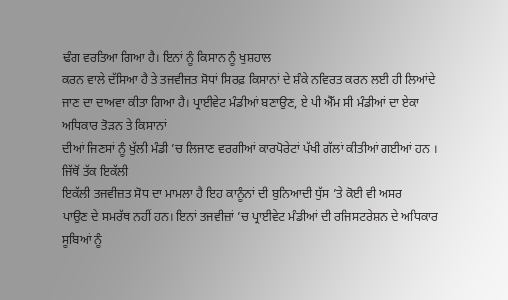ਢੰਗ ਵਰਤਿਆ ਗਿਆ ਹੈ। ਇਨਾਂ ਨੂੰ ਕਿਸਾਨ ਨੂੰ ਖੁਸ਼ਹਾਲ
ਕਰਨ ਵਾਲੇ ਦੱਸਿਆ ਹੈ ਤੇ ਤਜਵੀਜਤ ਸੋਧਾਂ ਸਿਰਫ਼ ਕਿਸਾਨਾਂ ਦੇ ਸ਼ੰਕੇ ਨਵਿਰਤ ਕਰਨ ਲਈ ਹੀ ਲਿਆਂਦੇ
ਜਾਣ ਦਾ ਦਾਅਵਾ ਕੀਤਾ ਗਿਆ ਹੈ। ਪ੍ਰਾਈਵੇਟ ਮੰਡੀਆਂ ਬਣਾਉਣ, ਏ ਪੀ ਐੱਮ ਸੀ ਮੰਡੀਆਂ ਦਾ ਏਕਾ ਅਧਿਕਾਰ ਤੋੜਨ ਤੇ ਕਿਸਾਨਾਂ
ਦੀਆਂ ਜਿਣਸਾਂ ਨੂੰ ਖੁੱਲੀ ਮੰਡੀ ’ਚ ਲਿਜਾਣ ਵਰਗੀਆਂ ਕਾਰਪੋਰੇਟਾਂ ਪੱਖੀ ਗੱਲਾਂ ਕੀਤੀਆਂ ਗਈਆਂ ਹਨ । ਜਿੱਥੋਂ ਤੱਕ ਇਕੱਲੀ
ਇਕੱਲੀ ਤਜਵੀਜ਼ਤ ਸੋਧ ਦਾ ਮਾਮਲਾ ਹੈ ਇਹ ਕਾਨੂੰਨਾਂ ਦੀ ਬੁਨਿਆਦੀ ਧੁੱਸ ’ਤੇ ਕੋਈ ਵੀ ਅਸਰ
ਪਾਉਣ ਦੇ ਸਮਰੱਥ ਨਹੀਂ ਹਨ। ਇਨਾਂ ਤਜਵੀਜ਼ਾਂ ’ਚ ਪ੍ਰਾਈਵੇਟ ਮੰਡੀਆਂ ਦੀ ਰਜਿਸਟਰੇਸ਼ਨ ਦੇ ਅਧਿਕਾਰ ਸੂਬਿਆਂ ਨੂੰ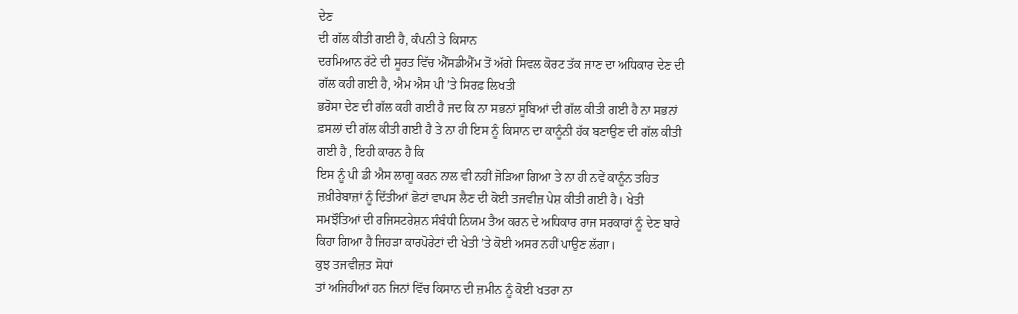ਦੇਣ
ਦੀ ਗੱਲ ਕੀਤੀ ਗਈ ਹੈ, ਕੰਪਨੀ ਤੇ ਕਿਸਾਨ
ਦਰਮਿਆਨ ਰੱਟੇ ਦੀ ਸੂਰਤ ਵਿੱਚ ਐੱਸਡੀਐੱਮ ਤੋਂ ਅੱਗੇ ਸਿਵਲ ਕੋਰਟ ਤੱਕ ਜਾਣ ਦਾ ਅਧਿਕਾਰ ਦੇਣ ਦੀ
ਗੱਲ ਕਹੀ ਗਈ ਹੈ, ਐਮ ਐਸ ਪੀ ’ਤੇ ਸਿਰਫ਼ ਲਿਖਤੀ
ਭਰੋਸਾ ਦੇਣ ਦੀ ਗੱਲ ਕਹੀ ਗਈ ਹੈ ਜਦ ਕਿ ਨਾ ਸਭਨਾਂ ਸੂਬਿਆਂ ਦੀ ਗੱਲ ਕੀਤੀ ਗਈ ਹੈ ਨਾ ਸਭਨਾਂ
ਫ਼ਸਲਾਂ ਦੀ ਗੱਲ ਕੀਤੀ ਗਈ ਹੈ ਤੇ ਨਾ ਹੀ ਇਸ ਨੂੰ ਕਿਸਾਨ ਦਾ ਕਾਨੂੰਨੀ ਹੱਕ ਬਣਾਉਣ ਦੀ ਗੱਲ ਕੀਤੀ
ਗਈ ਹੈ , ਇਹੀ ਕਾਰਨ ਹੈ ਕਿ
ਇਸ ਨੂੰ ਪੀ ਡੀ ਐਸ ਲਾਗੂ ਕਰਨ ਨਾਲ ਵੀ ਨਹੀਂ ਜੋੜਿਆ ਗਿਆ ਤੇ ਨਾ ਹੀ ਨਵੇਂ ਕਾਨੂੰਨ ਤਹਿਤ
ਜ਼ਖ਼ੀਰੇਬਾਜ਼ਾਂ ਨੂੰ ਦਿੱਤੀਆਂ ਛੋਟਾਂ ਵਾਪਸ ਲੈਣ ਦੀ ਕੋਈ ਤਜਵੀਜ਼ ਪੇਸ਼ ਕੀਤੀ ਗਈ ਹੈ। ਖੇਤੀ
ਸਮਝੌਤਿਆਂ ਦੀ ਰਜਿਸਟਰੇਸ਼ਨ ਸੰਬੰਧੀ ਨਿਯਮ ਤੈਅ ਕਰਨ ਦੇ ਅਧਿਕਾਰ ਰਾਜ ਸਰਕਾਰਾਂ ਨੂੰ ਦੇਣ ਬਾਰੇ
ਕਿਹਾ ਗਿਆ ਹੈ ਜਿਹੜਾ ਕਾਰਪੋਰੇਟਾਂ ਦੀ ਖੇਤੀ ’ਤੇ ਕੋਈ ਅਸਰ ਨਹੀਂ ਪਾਉਣ ਲੱਗਾ।
ਕੁਝ ਤਜਵੀਜ਼ਤ ਸੋਧਾਂ
ਤਾਂ ਅਜਿਹੀਆਂ ਹਨ ਜਿਨਾਂ ਵਿੱਚ ਕਿਸਾਨ ਦੀ ਜ਼ਮੀਨ ਨੂੰ ਕੋਈ ਖਤਰਾ ਨਾ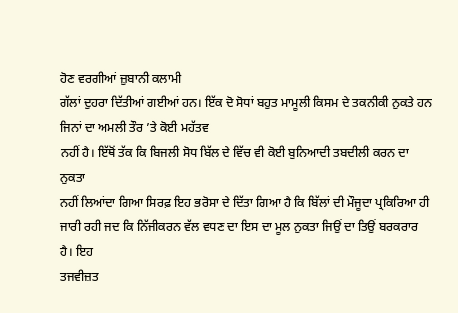ਹੋਣ ਵਰਗੀਆਂ ਜ਼ੁਬਾਨੀ ਕਲਾਮੀ
ਗੱਲਾਂ ਦੁਹਰਾ ਦਿੱਤੀਆਂ ਗਈਆਂ ਹਨ। ਇੱਕ ਦੋ ਸੋਧਾਂ ਬਹੁਤ ਮਾਮੂਲੀ ਕਿਸਮ ਦੇ ਤਕਨੀਕੀ ਨੁਕਤੇ ਹਨ
ਜਿਨਾਂ ਦਾ ਅਮਲੀ ਤੌਰ ’ਤੇ ਕੋਈ ਮਹੱਤਵ
ਨਹੀਂ ਹੈ। ਇੱਥੋਂ ਤੱਕ ਕਿ ਬਿਜਲੀ ਸੋਧ ਬਿੱਲ ਦੇ ਵਿੱਚ ਵੀ ਕੋਈ ਬੁਨਿਆਦੀ ਤਬਦੀਲੀ ਕਰਨ ਦਾ ਨੁਕਤਾ
ਨਹੀਂ ਲਿਆਂਦਾ ਗਿਆ ਸਿਰਫ਼ ਇਹ ਭਰੋਸਾ ਦੇ ਦਿੱਤਾ ਗਿਆ ਹੈ ਕਿ ਬਿੱਲਾਂ ਦੀ ਮੌਜੂਦਾ ਪ੍ਰਕਿਰਿਆ ਹੀ
ਜਾਰੀ ਰਹੀ ਜਦ ਕਿ ਨਿੱਜੀਕਰਨ ਵੱਲ ਵਧਣ ਦਾ ਇਸ ਦਾ ਮੂਲ ਨੁਕਤਾ ਜਿਉਂ ਦਾ ਤਿਉਂ ਬਰਕਰਾਰ ਹੈ। ਇਹ
ਤਜਵੀਜ਼ਤ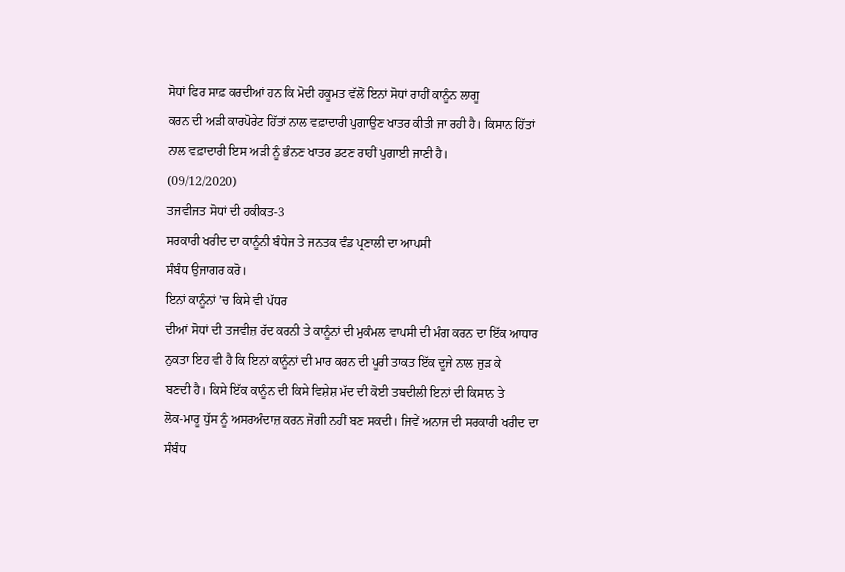ਸੋਧਾਂ ਫਿਰ ਸਾਫ਼ ਕਰਦੀਆਂ ਹਨ ਕਿ ਮੋਦੀ ਹਕੂਮਤ ਵੱਲੋਂ ਇਨਾਂ ਸੋਧਾਂ ਰਾਹੀਂ ਕਾਨੂੰਨ ਲਾਗੂ
ਕਰਨ ਦੀ ਅੜੀ ਕਾਰਪੋਰੇਟ ਹਿੱਤਾਂ ਨਾਲ ਵਫ਼ਾਦਾਰੀ ਪੁਗਾਉਣ ਖਾਤਰ ਕੀਤੀ ਜਾ ਰਹੀ ਹੈ। ਕਿਸਾਨ ਹਿੱਤਾਂ
ਨਾਲ ਵਫ਼ਾਦਾਰੀ ਇਸ ਅੜੀ ਨੂੰ ਭੰਨਣ ਖਾਤਰ ਡਟਣ ਰਾਹੀਂ ਪੁਗਾਈ ਜਾਣੀ ਹੈ।
(09/12/2020)
ਤਜਵੀਜਤ ਸੋਧਾਂ ਦੀ ਹਕੀਕਤ-3
ਸਰਕਾਰੀ ਖਰੀਦ ਦਾ ਕਾਨੂੰਨੀ ਬੰਧੇਜ ਤੇ ਜਨਤਕ ਵੰਡ ਪ੍ਰਣਾਲੀ ਦਾ ਆਪਸੀ
ਸੰਬੰਧ ਉਜਾਗਰ ਕਰੋ।
ਇਨਾਂ ਕਾਨੂੰਨਾਂ ’ਚ ਕਿਸੇ ਵੀ ਪੱਧਰ
ਦੀਆਂ ਸੋਧਾਂ ਦੀ ਤਜਵੀਜ਼ ਰੱਦ ਕਰਨੀ ਤੇ ਕਾਨੂੰਨਾਂ ਦੀ ਮੁਕੰਮਲ ਵਾਪਸੀ ਦੀ ਮੰਗ ਕਰਨ ਦਾ ਇੱਕ ਆਧਾਰ
ਨੁਕਤਾ ਇਹ ਵੀ ਹੈ ਕਿ ਇਨਾਂ ਕਾਨੂੰਨਾਂ ਦੀ ਮਾਰ ਕਰਨ ਦੀ ਪੂਰੀ ਤਾਕਤ ਇੱਕ ਦੂਜੇ ਨਾਲ ਜੁੜ ਕੇ
ਬਣਦੀ ਹੈ। ਕਿਸੇ ਇੱਕ ਕਾਨੂੰਨ ਦੀ ਕਿਸੇ ਵਿਸ਼ੇਸ਼ ਮੱਦ ਦੀ ਕੋਈ ਤਬਦੀਲੀ ਇਨਾਂ ਦੀ ਕਿਸਾਨ ਤੇ
ਲੋਕ-ਮਾਰੂ ਧੁੱਸ ਨੂੰ ਅਸਰਅੰਦਾਜ਼ ਕਰਨ ਜੋਗੀ ਨਹੀਂ ਬਣ ਸਕਦੀ। ਜਿਵੇਂ ਅਨਾਜ ਦੀ ਸਰਕਾਰੀ ਖਰੀਦ ਦਾ
ਸੰਬੰਧ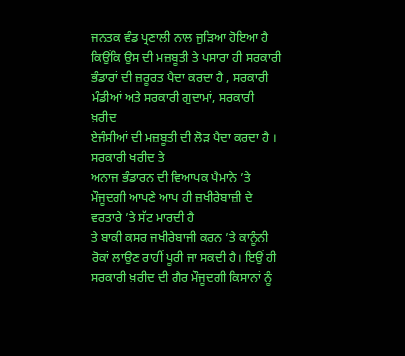ਜਨਤਕ ਵੰਡ ਪ੍ਰਣਾਲੀ ਨਾਲ ਜੁੜਿਆ ਹੋਇਆ ਹੈ ਕਿਉਂਕਿ ਉਸ ਦੀ ਮਜ਼ਬੂਤੀ ਤੇ ਪਸਾਰਾ ਹੀ ਸਰਕਾਰੀ
ਭੰਡਾਰਾਂ ਦੀ ਜ਼ਰੂਰਤ ਪੈਦਾ ਕਰਦਾ ਹੈ , ਸਰਕਾਰੀ ਮੰਡੀਆਂ ਅਤੇ ਸਰਕਾਰੀ ਗੁਦਾਮਾਂ, ਸਰਕਾਰੀ ਖ਼ਰੀਦ
ਏਜੰਸੀਆਂ ਦੀ ਮਜ਼ਬੂਤੀ ਦੀ ਲੋੜ ਪੈਦਾ ਕਰਦਾ ਹੈ ।
ਸਰਕਾਰੀ ਖਰੀਦ ਤੇ
ਅਨਾਜ ਭੰਡਾਰਨ ਦੀ ਵਿਆਪਕ ਪੈਮਾਨੇ ’ਤੇ ਮੌਜੂਦਗੀ ਆਪਣੇ ਆਪ ਹੀ ਜ਼ਖੀਰੇਬਾਜ਼ੀ ਦੇ ਵਰਤਾਰੇ ’ਤੇ ਸੱਟ ਮਾਰਦੀ ਹੈ
ਤੇ ਬਾਕੀ ਕਸਰ ਜਖੀਰੇਬਾਜੀ ਕਰਨ ’ਤੇ ਕਾਨੂੰਨੀ ਰੋਕਾਂ ਲਾਉਣ ਰਾਹੀਂ ਪੂਰੀ ਜਾ ਸਕਦੀ ਹੈ। ਇਉਂ ਹੀ
ਸਰਕਾਰੀ ਖ਼ਰੀਦ ਦੀ ਗੈਰ ਮੌਜੂਦਗੀ ਕਿਸਾਨਾਂ ਨੂੰ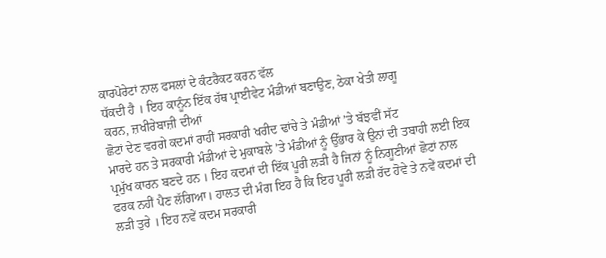ਕਾਰਪੋਰੇਟਾਂ ਨਾਲ ਫਸਲਾਂ ਦੇ ਕੰਟਰੈਕਟ ਕਰਨ ਵੱਲ
ਧੱਕਦੀ ਹੈ । ਇਹ ਕਾਨੂੰਨ ਇੱਕ ਹੱਥ ਪ੍ਰਾਈਵੇਟ ਮੰਡੀਆਂ ਬਣਾਉਣ, ਠੇਕਾ ਖੇਤੀ ਲਾਗੂ
ਕਰਨ, ਜ਼ਖੀਰੇਬਾਜ਼ੀ ਦੀਆਂ
ਛੋਟਾਂ ਦੇਣ ਵਰਗੇ ਕਦਮਾਂ ਰਾਹੀਂ ਸਰਕਾਰੀ ਖਰੀਦ ਢਾਂਚੇ ਤੇ ਮੰਡੀਆਂ ’ਤੇ ਬੱਝਵੀਂ ਸੱਟ
ਮਾਰਦੇ ਹਨ ਤੇ ਸਰਕਾਰੀ ਮੰਡੀਆਂ ਦੇ ਮੁਕਾਬਲੇ ’ਤੇ ਮੰਡੀਆਂ ਨੂੰ ਉੱਭਾਰ ਕੇ ਉਨਾਂ ਦੀ ਤਬਾਹੀ ਲਈ ਇਕ
ਪ੍ਰਮੁੱਖ ਕਾਰਨ ਬਣਦੇ ਹਨ । ਇਹ ਕਦਮਾਂ ਦੀ ਇੱਕ ਪੂਰੀ ਲੜੀ ਹੈ ਜਿਨਾਂ ਨੂੰ ਨਿਗੂਣੀਆਂ ਛੋਟਾਂ ਨਾਲ
ਫਰਕ ਨਹੀਂ ਪੈਣ ਲੱਗਿਆ। ਹਾਲਤ ਦੀ ਮੰਗ ਇਹ ਹੈ ਕਿ ਇਹ ਪੂਰੀ ਲੜੀ ਰੱਦ ਹੋਵੇ ਤੇ ਨਵੇਂ ਕਦਮਾਂ ਦੀ
ਲੜੀ ਤੁਰੇ । ਇਹ ਨਵੇਂ ਕਦਮ ਸਰਕਾਰੀ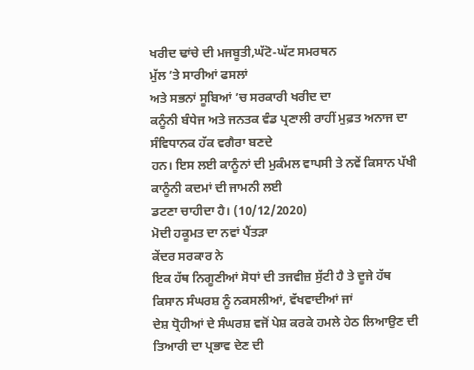ਖਰੀਦ ਢਾਂਚੇ ਦੀ ਮਜਬੂਤੀ,ਘੱਟੋ-ਘੱਟ ਸਮਰਥਨ
ਮੁੱਲ ’ਤੇ ਸਾਰੀਆਂ ਫਸਲਾਂ
ਅਤੇ ਸਭਨਾਂ ਸੂਬਿਆਂ ’ਚ ਸਰਕਾਰੀ ਖਰੀਦ ਦਾ
ਕਨੂੰਨੀ ਬੰਧੇਜ ਅਤੇ ਜਨਤਕ ਵੰਡ ਪ੍ਰਣਾਲੀ ਰਾਹੀਂ ਮੁਫ਼ਤ ਅਨਾਜ ਦਾ ਸੰਵਿਧਾਨਕ ਹੱਕ ਵਗੈਰਾ ਬਣਦੇ
ਹਨ। ਇਸ ਲਈ ਕਾਨੂੰਨਾਂ ਦੀ ਮੁਕੰਮਲ ਵਾਪਸੀ ਤੇ ਨਵੇਂ ਕਿਸਾਨ ਪੱਖੀ ਕਾਨੂੰਨੀ ਕਦਮਾਂ ਦੀ ਜਾਮਨੀ ਲਈ
ਡਟਣਾ ਚਾਹੀਦਾ ਹੈ। (10/12/2020)
ਮੋਦੀ ਹਕੂਮਤ ਦਾ ਨਵਾਂ ਪੈਂਤੜਾ
ਕੇਂਦਰ ਸਰਕਾਰ ਨੇ
ਇਕ ਹੱਥ ਨਿਗੂਣੀਆਂ ਸੋਧਾਂ ਦੀ ਤਜਵੀਜ਼ ਸੁੱਟੀ ਹੈ ਤੇ ਦੂਜੇ ਹੱਥ ਕਿਸਾਨ ਸੰਘਰਸ਼ ਨੂੰ ਨਕਸਲੀਆਂ, ਵੱਖਵਾਦੀਆਂ ਜਾਂ
ਦੇਸ਼ ਧ੍ਰੋਹੀਆਂ ਦੇ ਸੰਘਰਸ਼ ਵਜੋਂ ਪੇਸ਼ ਕਰਕੇ ਹਮਲੇ ਹੇਠ ਲਿਆਉਣ ਦੀ ਤਿਆਰੀ ਦਾ ਪ੍ਰਭਾਵ ਦੇਣ ਦੀ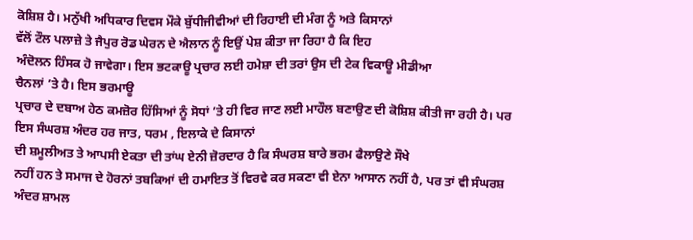ਕੋਸ਼ਿਸ਼ ਹੈ। ਮਨੁੱਖੀ ਅਧਿਕਾਰ ਦਿਵਸ ਮੌਕੇ ਬੁੱਧੀਜੀਵੀਆਂ ਦੀ ਰਿਹਾਈ ਦੀ ਮੰਗ ਨੂੰ ਅਤੇ ਕਿਸਾਨਾਂ
ਵੱਲੋਂ ਟੌਲ ਪਲਾਜ਼ੇ ਤੇ ਜੈਪੁਰ ਰੋਡ ਘੇਰਨ ਦੇ ਐਲਾਨ ਨੂੰ ਇਉਂ ਪੇਸ਼ ਕੀਤਾ ਜਾ ਰਿਹਾ ਹੈ ਕਿ ਇਹ
ਅੰਦੋਲਨ ਹਿੰਸਕ ਹੋ ਜਾਵੇਗਾ। ਇਸ ਭਟਕਾਊ ਪ੍ਰਚਾਰ ਲਈ ਹਮੇਸ਼ਾ ਦੀ ਤਰਾਂ ਉਸ ਦੀ ਟੇਕ ਵਿਕਾਊ ਮੀਡੀਆ
ਚੈਨਲਾਂ ’ਤੇ ਹੈ। ਇਸ ਭਰਮਾਊ
ਪ੍ਰਚਾਰ ਦੇ ਦਬਾਅ ਹੇਠ ਕਮਜ਼ੋਰ ਹਿੱਸਿਆਂ ਨੂੰ ਸੋਧਾਂ ’ਤੇ ਹੀ ਵਿਰ ਜਾਣ ਲਈ ਮਾਹੌਲ ਬਣਾਉਣ ਦੀ ਕੋਸ਼ਿਸ਼ ਕੀਤੀ ਜਾ ਰਹੀ ਹੈ। ਪਰ
ਇਸ ਸੰਘਰਸ਼ ਅੰਦਰ ਹਰ ਜਾਤ, ਧਰਮ , ਇਲਾਕੇ ਦੇ ਕਿਸਾਨਾਂ
ਦੀ ਸ਼ਮੂਲੀਅਤ ਤੇ ਆਪਸੀ ਏਕਤਾ ਦੀ ਤਾਂਘ ਏਨੀ ਜ਼ੋਰਦਾਰ ਹੈ ਕਿ ਸੰਘਰਸ਼ ਬਾਰੇ ਭਰਮ ਫੈਲਾਉਣੇ ਸੌਖੇ
ਨਹੀਂ ਹਨ ਤੇ ਸਮਾਜ ਦੇ ਹੋਰਨਾਂ ਤਬਕਿਆਂ ਦੀ ਹਮਾਇਤ ਤੋਂ ਵਿਰਵੇ ਕਰ ਸਕਣਾ ਵੀ ਏਨਾ ਆਸਾਨ ਨਹੀਂ ਹੈ, ਪਰ ਤਾਂ ਵੀ ਸੰਘਰਸ਼
ਅੰਦਰ ਸ਼ਾਮਲ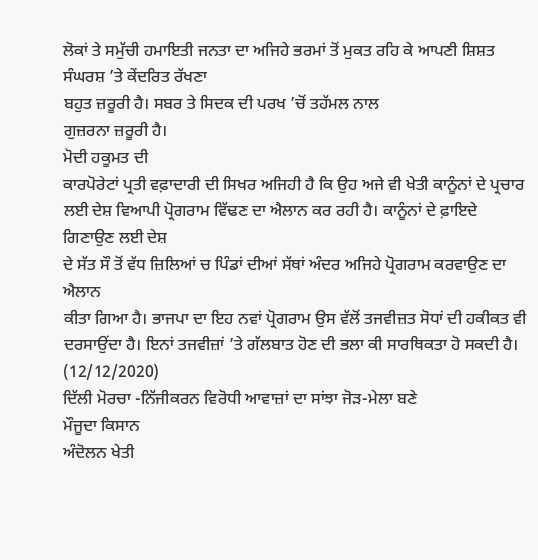ਲੋਕਾਂ ਤੇ ਸਮੁੱਚੀ ਹਮਾਇਤੀ ਜਨਤਾ ਦਾ ਅਜਿਹੇ ਭਰਮਾਂ ਤੋਂ ਮੁਕਤ ਰਹਿ ਕੇ ਆਪਣੀ ਸ਼ਿਸ਼ਤ
ਸੰਘਰਸ਼ ’ਤੇ ਕੇਂਦਰਿਤ ਰੱਖਣਾ
ਬਹੁਤ ਜ਼ਰੂਰੀ ਹੈ। ਸਬਰ ਤੇ ਸਿਦਕ ਦੀ ਪਰਖ ’ਚੋਂ ਤਹੱਮਲ ਨਾਲ
ਗੁਜ਼ਰਨਾ ਜ਼ਰੂਰੀ ਹੈ।
ਮੋਦੀ ਹਕੂਮਤ ਦੀ
ਕਾਰਪੋਰੇਟਾਂ ਪ੍ਰਤੀ ਵਫ਼ਾਦਾਰੀ ਦੀ ਸਿਖਰ ਅਜਿਹੀ ਹੈ ਕਿ ਉਹ ਅਜੇ ਵੀ ਖੇਤੀ ਕਾਨੂੰਨਾਂ ਦੇ ਪ੍ਰਚਾਰ
ਲਈ ਦੇਸ਼ ਵਿਆਪੀ ਪ੍ਰੋਗਰਾਮ ਵਿੱਢਣ ਦਾ ਐਲਾਨ ਕਰ ਰਹੀ ਹੈ। ਕਾਨੂੰਨਾਂ ਦੇ ਫ਼ਾਇਦੇ ਗਿਣਾਉਣ ਲਈ ਦੇਸ਼
ਦੇ ਸੱਤ ਸੌ ਤੋਂ ਵੱਧ ਜ਼ਿਲਿਆਂ ਚ ਪਿੰਡਾਂ ਦੀਆਂ ਸੱਥਾਂ ਅੰਦਰ ਅਜਿਹੇ ਪ੍ਰੋਗਰਾਮ ਕਰਵਾਉਣ ਦਾ ਐਲਾਨ
ਕੀਤਾ ਗਿਆ ਹੈ। ਭਾਜਪਾ ਦਾ ਇਹ ਨਵਾਂ ਪ੍ਰੋਗਰਾਮ ਉਸ ਵੱਲੋਂ ਤਜਵੀਜ਼ਤ ਸੋਧਾਂ ਦੀ ਹਕੀਕਤ ਵੀ
ਦਰਸਾਉਂਦਾ ਹੈ। ਇਨਾਂ ਤਜਵੀਜ਼ਾਂ ’ਤੇ ਗੱਲਬਾਤ ਹੋਣ ਦੀ ਭਲਾ ਕੀ ਸਾਰਥਿਕਤਾ ਹੋ ਸਕਦੀ ਹੈ। (12/12/2020)
ਦਿੱਲੀ ਮੋਰਚਾ -ਨਿੱਜੀਕਰਨ ਵਿਰੋਧੀ ਆਵਾਜ਼ਾਂ ਦਾ ਸਾਂਝਾ ਜੋੜ-ਮੇਲਾ ਬਣੇ
ਮੌਜੂਦਾ ਕਿਸਾਨ
ਅੰਦੋਲਨ ਖੇਤੀ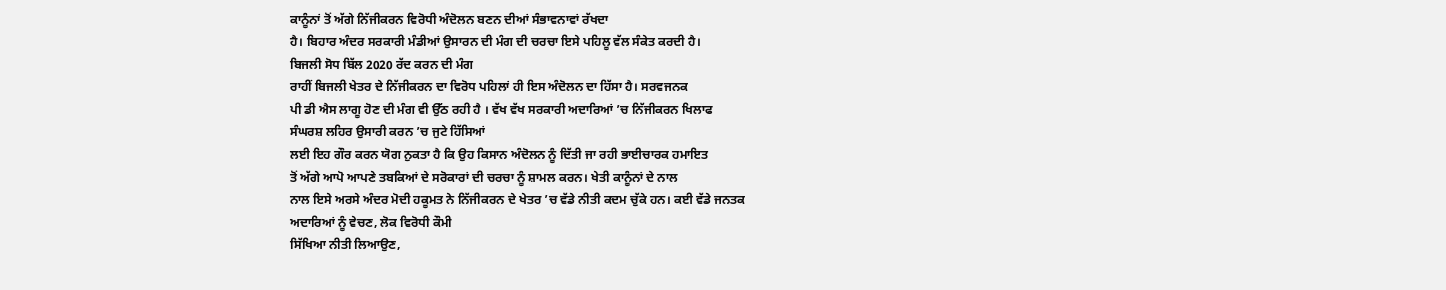ਕਾਨੂੰਨਾਂ ਤੋਂ ਅੱਗੇ ਨਿੱਜੀਕਰਨ ਵਿਰੋਧੀ ਅੰਦੋਲਨ ਬਣਨ ਦੀਆਂ ਸੰਭਾਵਨਾਵਾਂ ਰੱਖਦਾ
ਹੈ। ਬਿਹਾਰ ਅੰਦਰ ਸਰਕਾਰੀ ਮੰਡੀਆਂ ਉਸਾਰਨ ਦੀ ਮੰਗ ਦੀ ਚਰਚਾ ਇਸੇ ਪਹਿਲੂ ਵੱਲ ਸੰਕੇਤ ਕਰਦੀ ਹੈ।
ਬਿਜਲੀ ਸੋਧ ਬਿੱਲ 2020 ਰੱਦ ਕਰਨ ਦੀ ਮੰਗ
ਰਾਹੀਂ ਬਿਜਲੀ ਖੇਤਰ ਦੇ ਨਿੱਜੀਕਰਨ ਦਾ ਵਿਰੋਧ ਪਹਿਲਾਂ ਹੀ ਇਸ ਅੰਦੋਲਨ ਦਾ ਹਿੱਸਾ ਹੈ। ਸਰਵਜਨਕ
ਪੀ ਡੀ ਐਸ ਲਾਗੂ ਹੋਣ ਦੀ ਮੰਗ ਵੀ ਉੱਠ ਰਹੀ ਹੈ । ਵੱਖ ਵੱਖ ਸਰਕਾਰੀ ਅਦਾਰਿਆਂ ’ਚ ਨਿੱਜੀਕਰਨ ਖਿਲਾਫ
ਸੰਘਰਸ਼ ਲਹਿਰ ਉਸਾਰੀ ਕਰਨ ’ਚ ਜੁਟੇ ਹਿੱਸਿਆਂ
ਲਈ ਇਹ ਗੌਰ ਕਰਨ ਯੋਗ ਨੁਕਤਾ ਹੈ ਕਿ ਉਹ ਕਿਸਾਨ ਅੰਦੋਲਨ ਨੂੰ ਦਿੱਤੀ ਜਾ ਰਹੀ ਭਾਈਚਾਰਕ ਹਮਾਇਤ
ਤੋਂ ਅੱਗੇ ਆਪੋ ਆਪਣੇ ਤਬਕਿਆਂ ਦੇ ਸਰੋਕਾਰਾਂ ਦੀ ਚਰਚਾ ਨੂੰ ਸ਼ਾਮਲ ਕਰਨ। ਖੇਤੀ ਕਾਨੂੰਨਾਂ ਦੇ ਨਾਲ
ਨਾਲ ਇਸੇ ਅਰਸੇ ਅੰਦਰ ਮੋਦੀ ਹਕੂਮਤ ਨੇ ਨਿੱਜੀਕਰਨ ਦੇ ਖੇਤਰ ’ਚ ਵੱਡੇ ਨੀਤੀ ਕਦਮ ਚੁੱਕੇ ਹਨ। ਕਈ ਵੱਡੇ ਜਨਤਕ
ਅਦਾਰਿਆਂ ਨੂੰ ਵੇਚਣ, ਲੋਕ ਵਿਰੋਧੀ ਕੌਮੀ
ਸਿੱਖਿਆ ਨੀਤੀ ਲਿਆਉਣ,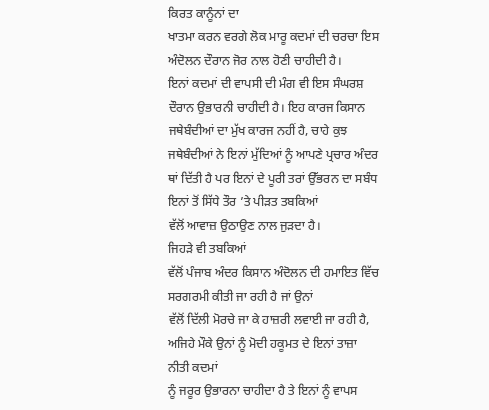ਕਿਰਤ ਕਾਨੂੰਨਾਂ ਦਾ
ਖਾਤਮਾ ਕਰਨ ਵਰਗੇ ਲੋਕ ਮਾਰੂ ਕਦਮਾਂ ਦੀ ਚਰਚਾ ਇਸ ਅੰਦੋਲਨ ਦੌਰਾਨ ਜੋਰ ਨਾਲ ਹੋਣੀ ਚਾਹੀਦੀ ਹੈ।
ਇਨਾਂ ਕਦਮਾਂ ਦੀ ਵਾਪਸੀ ਦੀ ਮੰਗ ਵੀ ਇਸ ਸੰਘਰਸ਼ ਦੌਰਾਨ ਉਭਾਰਨੀ ਚਾਹੀਦੀ ਹੈ। ਇਹ ਕਾਰਜ ਕਿਸਾਨ
ਜਥੇਬੰਦੀਆਂ ਦਾ ਮੁੱਖ ਕਾਰਜ ਨਹੀਂ ਹੈ, ਚਾਹੇ ਕੁਝ ਜਥੇਬੰਦੀਆਂ ਨੇ ਇਨਾਂ ਮੁੱਦਿਆਂ ਨੂੰ ਆਪਣੇ ਪ੍ਰਚਾਰ ਅੰਦਰ
ਥਾਂ ਦਿੱਤੀ ਹੈ ਪਰ ਇਨਾਂ ਦੇ ਪੂਰੀ ਤਰਾਂ ਉੱਭਰਨ ਦਾ ਸਬੰਧ ਇਨਾਂ ਤੋਂ ਸਿੱਧੇ ਤੌਰ ’ਤੇ ਪੀੜਤ ਤਬਕਿਆਂ
ਵੱਲੋਂ ਆਵਾਜ਼ ਉਠਾਉਣ ਨਾਲ ਜੁੜਦਾ ਹੈ।
ਜਿਹੜੇ ਵੀ ਤਬਕਿਆਂ
ਵੱਲੋਂ ਪੰਜਾਬ ਅੰਦਰ ਕਿਸਾਨ ਅੰਦੋਲਨ ਦੀ ਹਮਾਇਤ ਵਿੱਚ ਸਰਗਰਮੀ ਕੀਤੀ ਜਾ ਰਹੀ ਹੈ ਜਾਂ ਉਨਾਂ
ਵੱਲੋਂ ਦਿੱਲੀ ਮੋਰਚੇ ਜਾ ਕੇ ਹਾਜ਼ਰੀ ਲਵਾਈ ਜਾ ਰਹੀ ਹੈ, ਅਜਿਹੇ ਮੌਕੇ ਉਨਾਂ ਨੂੰ ਮੋਦੀ ਹਕੂਮਤ ਦੇ ਇਨਾਂ ਤਾਜ਼ਾ ਨੀਤੀ ਕਦਮਾਂ
ਨੂੰ ਜਰੂਰ ਉਭਾਰਨਾ ਚਾਹੀਦਾ ਹੈ ਤੇ ਇਨਾਂ ਨੂੰ ਵਾਪਸ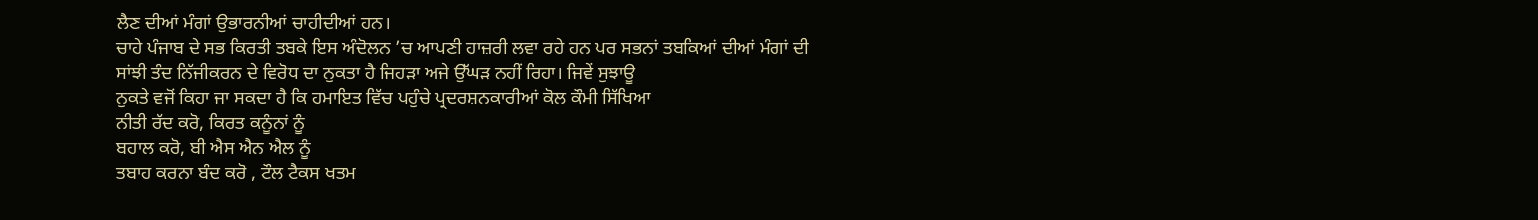ਲੈਣ ਦੀਆਂ ਮੰਗਾਂ ਉਭਾਰਨੀਆਂ ਚਾਹੀਦੀਆਂ ਹਨ।
ਚਾਹੇ ਪੰਜਾਬ ਦੇ ਸਭ ਕਿਰਤੀ ਤਬਕੇ ਇਸ ਅੰਦੋਲਨ ’ਚ ਆਪਣੀ ਹਾਜ਼ਰੀ ਲਵਾ ਰਹੇ ਹਨ ਪਰ ਸਭਨਾਂ ਤਬਕਿਆਂ ਦੀਆਂ ਮੰਗਾਂ ਦੀ
ਸਾਂਝੀ ਤੰਦ ਨਿੱਜੀਕਰਨ ਦੇ ਵਿਰੋਧ ਦਾ ਨੁਕਤਾ ਹੈ ਜਿਹੜਾ ਅਜੇ ਉੱਘੜ ਨਹੀਂ ਰਿਹਾ। ਜਿਵੇਂ ਸੁਝਾਊ
ਨੁਕਤੇ ਵਜੋਂ ਕਿਹਾ ਜਾ ਸਕਦਾ ਹੈ ਕਿ ਹਮਾਇਤ ਵਿੱਚ ਪਹੁੰਚੇ ਪ੍ਰਦਰਸ਼ਨਕਾਰੀਆਂ ਕੋਲ ਕੌਮੀ ਸਿੱਖਿਆ
ਨੀਤੀ ਰੱਦ ਕਰੋ, ਕਿਰਤ ਕਨੂੰਨਾਂ ਨੂੰ
ਬਹਾਲ ਕਰੋ, ਬੀ ਐਸ ਐਨ ਐਲ ਨੂੰ
ਤਬਾਹ ਕਰਨਾ ਬੰਦ ਕਰੋ , ਟੌਲ ਟੈਕਸ ਖਤਮ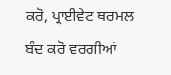ਕਰੋ, ਪ੍ਰਾਈਵੇਟ ਥਰਮਲ
ਬੰਦ ਕਰੋ ਵਰਗੀਆਂ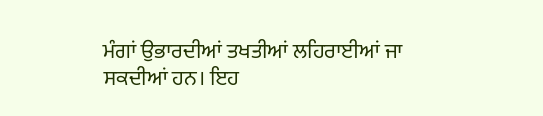ਮੰਗਾਂ ਉਭਾਰਦੀਆਂ ਤਖਤੀਆਂ ਲਹਿਰਾਈਆਂ ਜਾ ਸਕਦੀਆਂ ਹਨ। ਇਹ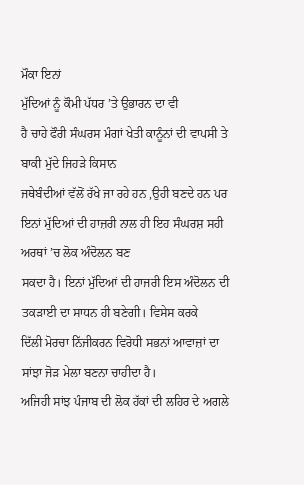ਮੌਕਾ ਇਨਾਂ
ਮੁੱਦਿਆਂ ਨੂੰ ਕੌਮੀ ਪੱਧਰ ’ਤੇ ਉਭਾਰਨ ਦਾ ਵੀ
ਹੈ ਚਾਹੇ ਫੌਰੀ ਸੰਘਰਸ ਮੰਗਾਂ ਖੇਤੀ ਕਾਨੂੰਨਾਂ ਦੀ ਵਾਪਸੀ ਤੇ ਬਾਕੀ ਮੁੱਦੇ ਜਿਹੜੇ ਕਿਸਾਨ
ਜਥੇਬੰਦੀਆਂ ਵੱਲੋਂ ਰੱਖੇ ਜਾ ਰਹੇ ਹਨ ,ਉਹੀ ਬਣਦੇ ਹਨ ਪਰ ਇਨਾਂ ਮੁੱਦਿਆਂ ਦੀ ਹਾਜ਼ਰੀ ਨਾਲ ਹੀ ਇਹ ਸੰਘਰਸ਼ ਸਹੀ
ਅਰਥਾਂ ’ਚ ਲੋਕ ਅੰਦੋਲਨ ਬਣ
ਸਕਦਾ ਹੈ। ਇਨਾਂ ਮੁੱਦਿਆਂ ਦੀ ਹਾਜਰੀ ਇਸ ਅੰਦੋਲਨ ਦੀ ਤਕੜਾਈ ਦਾ ਸਾਧਨ ਹੀ ਬਣੇਗੀ। ਵਿਸੇਸ ਕਰਕੇ
ਦਿੱਲੀ ਮੋਰਚਾ ਨਿੱਜੀਕਰਨ ਵਿਰੋਧੀ ਸਭਨਾਂ ਆਵਾਜ਼ਾਂ ਦਾ ਸਾਂਝਾ ਜੋੜ ਮੇਲਾ ਬਣਨਾ ਚਾਹੀਦਾ ਹੈ।
ਅਜਿਹੀ ਸਾਂਝ ਪੰਜਾਬ ਦੀ ਲੋਕ ਹੱਕਾਂ ਦੀ ਲਹਿਰ ਦੇ ਅਗਲੇ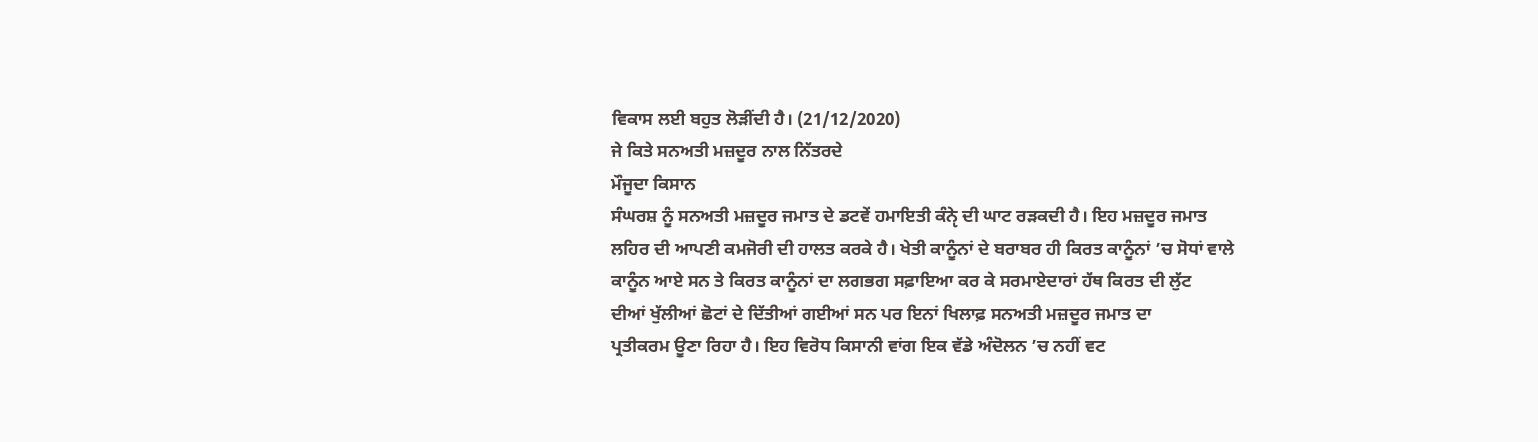ਵਿਕਾਸ ਲਈ ਬਹੁਤ ਲੋੜੀਂਦੀ ਹੈ। (21/12/2020)
ਜੇ ਕਿਤੇ ਸਨਅਤੀ ਮਜ਼ਦੂਰ ਨਾਲ ਨਿੱਤਰਦੇ
ਮੌਜੂਦਾ ਕਿਸਾਨ
ਸੰਘਰਸ਼ ਨੂੰ ਸਨਅਤੀ ਮਜ਼ਦੂਰ ਜਮਾਤ ਦੇ ਡਟਵੇਂ ਹਮਾਇਤੀ ਕੰਨੵੇ ਦੀ ਘਾਟ ਰੜਕਦੀ ਹੈ। ਇਹ ਮਜ਼ਦੂਰ ਜਮਾਤ
ਲਹਿਰ ਦੀ ਆਪਣੀ ਕਮਜੋਰੀ ਦੀ ਹਾਲਤ ਕਰਕੇ ਹੈ। ਖੇਤੀ ਕਾਨੂੰਨਾਂ ਦੇ ਬਰਾਬਰ ਹੀ ਕਿਰਤ ਕਾਨੂੰਨਾਂ ’ਚ ਸੋਧਾਂ ਵਾਲੇ
ਕਾਨੂੰਨ ਆਏ ਸਨ ਤੇ ਕਿਰਤ ਕਾਨੂੰਨਾਂ ਦਾ ਲਗਭਗ ਸਫ਼ਾਇਆ ਕਰ ਕੇ ਸਰਮਾਏਦਾਰਾਂ ਹੱਥ ਕਿਰਤ ਦੀ ਲੁੱਟ
ਦੀਆਂ ਖੁੱਲੀਆਂ ਛੋਟਾਂ ਦੇ ਦਿੱਤੀਆਂ ਗਈਆਂ ਸਨ ਪਰ ਇਨਾਂ ਖਿਲਾਫ਼ ਸਨਅਤੀ ਮਜ਼ਦੂਰ ਜਮਾਤ ਦਾ
ਪ੍ਰਤੀਕਰਮ ਊਣਾ ਰਿਹਾ ਹੈ। ਇਹ ਵਿਰੋਧ ਕਿਸਾਨੀ ਵਾਂਗ ਇਕ ਵੱਡੇ ਅੰਦੋਲਨ ’ਚ ਨਹੀਂ ਵਟ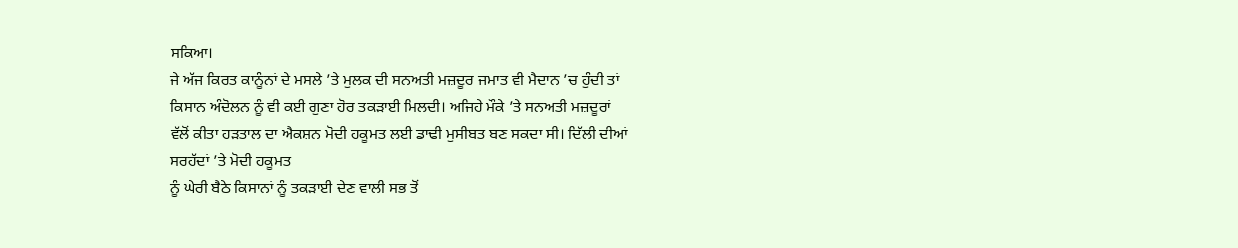ਸਕਿਆ।
ਜੇ ਅੱਜ ਕਿਰਤ ਕਾਨੂੰਨਾਂ ਦੇ ਮਸਲੇ ’ਤੇ ਮੁਲਕ ਦੀ ਸਨਅਤੀ ਮਜ਼ਦੂਰ ਜਮਾਤ ਵੀ ਮੈਦਾਨ ’ਚ ਹੁੰਦੀ ਤਾਂ
ਕਿਸਾਨ ਅੰਦੋਲਨ ਨੂੰ ਵੀ ਕਈ ਗੁਣਾ ਹੋਰ ਤਕੜਾਈ ਮਿਲਦੀ। ਅਜਿਹੇ ਮੌਕੇ ’ਤੇ ਸਨਅਤੀ ਮਜ਼ਦੂਰਾਂ
ਵੱਲੋਂ ਕੀਤਾ ਹੜਤਾਲ ਦਾ ਐਕਸ਼ਨ ਮੋਦੀ ਹਕੂਮਤ ਲਈ ਡਾਢੀ ਮੁਸੀਬਤ ਬਣ ਸਕਦਾ ਸੀ। ਦਿੱਲੀ ਦੀਆਂ
ਸਰਹੱਦਾਂ ’ਤੇ ਮੋਦੀ ਹਕੂਮਤ
ਨੂੰ ਘੇਰੀ ਬੈਠੇ ਕਿਸਾਨਾਂ ਨੂੰ ਤਕੜਾਈ ਦੇਣ ਵਾਲੀ ਸਭ ਤੋਂ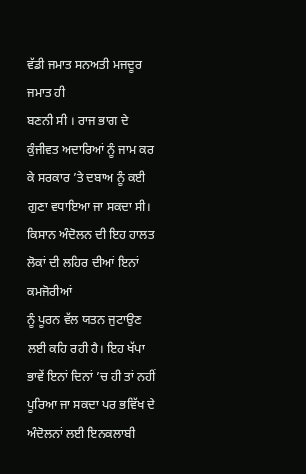ਵੱਡੀ ਜਮਾਤ ਸਨਅਤੀ ਮਜਦੂਰ ਜਮਾਤ ਹੀ
ਬਣਨੀ ਸੀ । ਰਾਜ ਭਾਗ ਦੇ ਕੁੰਜੀਵਤ ਅਦਾਰਿਆਂ ਨੂੰ ਜਾਮ ਕਰ ਕੇ ਸਰਕਾਰ ’ਤੇ ਦਬਾਅ ਨੂੰ ਕਈ
ਗੁਣਾ ਵਧਾਇਆ ਜਾ ਸਕਦਾ ਸੀ। ਕਿਸਾਨ ਅੰਦੋਲਨ ਦੀ ਇਹ ਹਾਲਤ ਲੋਕਾਂ ਦੀ ਲਹਿਰ ਦੀਆਂ ਇਨਾਂ ਕਮਜੋਰੀਆਂ
ਨੂੰ ਪੂਰਨ ਵੱਲ ਯਤਨ ਜੁਟਾਉਣ ਲਈ ਕਹਿ ਰਹੀ ਹੈ। ਇਹ ਖੱਪਾ ਭਾਵੇਂ ਇਨਾਂ ਦਿਨਾਂ ’ਚ ਹੀ ਤਾਂ ਨਹੀਂ
ਪੂਰਿਆ ਜਾ ਸਕਦਾ ਪਰ ਭਵਿੱਖ ਦੇ ਅੰਦੋਲਨਾਂ ਲਈ ਇਨਕਲਾਬੀ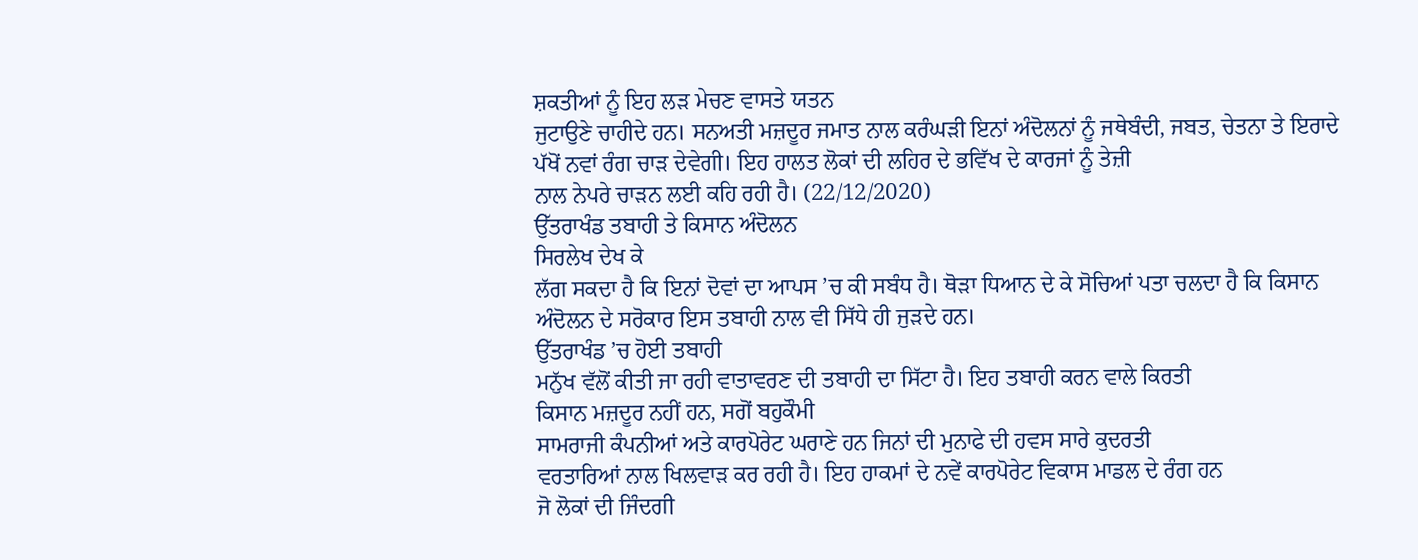ਸ਼ਕਤੀਆਂ ਨੂੰ ਇਹ ਲੜ ਮੇਚਣ ਵਾਸਤੇ ਯਤਨ
ਜੁਟਾਉਣੇ ਚਾਹੀਦੇ ਹਨ। ਸਨਅਤੀ ਮਜ਼ਦੂਰ ਜਮਾਤ ਨਾਲ ਕਰੰਘੜੀ ਇਨਾਂ ਅੰਦੋਲਨਾਂ ਨੂੰ ਜਥੇਬੰਦੀ, ਜਬਤ, ਚੇਤਨਾ ਤੇ ਇਰਾਦੇ
ਪੱਖੋਂ ਨਵਾਂ ਰੰਗ ਚਾੜ ਦੇਵੇਗੀ। ਇਹ ਹਾਲਤ ਲੋਕਾਂ ਦੀ ਲਹਿਰ ਦੇ ਭਵਿੱਖ ਦੇ ਕਾਰਜਾਂ ਨੂੰ ਤੇਜ਼ੀ
ਨਾਲ ਨੇਪਰੇ ਚਾੜਨ ਲਈ ਕਹਿ ਰਹੀ ਹੈ। (22/12/2020)
ਉੱਤਰਾਖੰਡ ਤਬਾਹੀ ਤੇ ਕਿਸਾਨ ਅੰਦੋਲਨ
ਸਿਰਲੇਖ ਦੇਖ ਕੇ
ਲੱਗ ਸਕਦਾ ਹੈ ਕਿ ਇਨਾਂ ਦੋਵਾਂ ਦਾ ਆਪਸ ’ਚ ਕੀ ਸਬੰਧ ਹੈ। ਥੋੜਾ ਧਿਆਨ ਦੇ ਕੇ ਸੋਚਿਆਂ ਪਤਾ ਚਲਦਾ ਹੈ ਕਿ ਕਿਸਾਨ
ਅੰਦੋਲਨ ਦੇ ਸਰੋਕਾਰ ਇਸ ਤਬਾਹੀ ਨਾਲ ਵੀ ਸਿੱਧੇ ਹੀ ਜੁੜਦੇ ਹਨ।
ਉੱਤਰਾਖੰਡ ’ਚ ਹੋਈ ਤਬਾਹੀ
ਮਨੁੱਖ ਵੱਲੋਂ ਕੀਤੀ ਜਾ ਰਹੀ ਵਾਤਾਵਰਣ ਦੀ ਤਬਾਹੀ ਦਾ ਸਿੱਟਾ ਹੈ। ਇਹ ਤਬਾਹੀ ਕਰਨ ਵਾਲੇ ਕਿਰਤੀ
ਕਿਸਾਨ ਮਜ਼ਦੂਰ ਨਹੀਂ ਹਨ, ਸਗੋਂ ਬਹੁਕੌਮੀ
ਸਾਮਰਾਜੀ ਕੰਪਨੀਆਂ ਅਤੇ ਕਾਰਪੋਰੇਟ ਘਰਾਣੇ ਹਨ ਜਿਨਾਂ ਦੀ ਮੁਨਾਫੇ ਦੀ ਹਵਸ ਸਾਰੇ ਕੁਦਰਤੀ
ਵਰਤਾਰਿਆਂ ਨਾਲ ਖਿਲਵਾੜ ਕਰ ਰਹੀ ਹੈ। ਇਹ ਹਾਕਮਾਂ ਦੇ ਨਵੇਂ ਕਾਰਪੋਰੇਟ ਵਿਕਾਸ ਮਾਡਲ ਦੇ ਰੰਗ ਹਨ
ਜੋ ਲੋਕਾਂ ਦੀ ਜਿੰਦਗੀ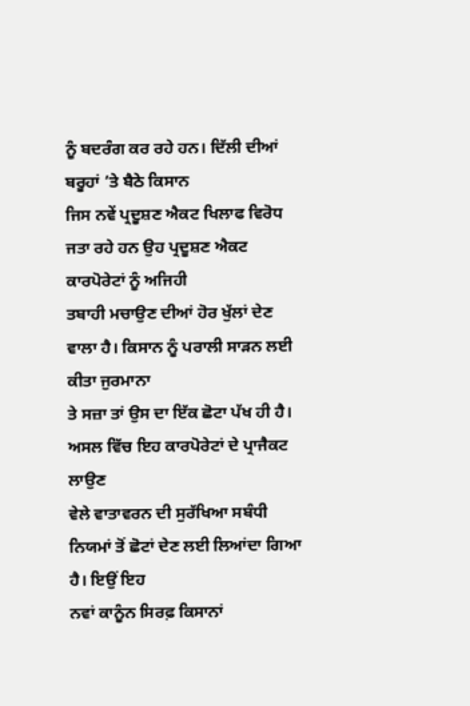ਨੂੰ ਬਦਰੰਗ ਕਰ ਰਹੇ ਹਨ। ਦਿੱਲੀ ਦੀਆਂ ਬਰੂਹਾਂ ’ਤੇ ਬੈਠੇ ਕਿਸਾਨ
ਜਿਸ ਨਵੇਂ ਪ੍ਰਦੂਸ਼ਣ ਐਕਟ ਖਿਲਾਫ ਵਿਰੋਧ ਜਤਾ ਰਹੇ ਹਨ ਉਹ ਪ੍ਰਦੂਸ਼ਣ ਐਕਟ ਕਾਰਪੋਰੇਟਾਂ ਨੂੰ ਅਜਿਹੀ
ਤਬਾਹੀ ਮਚਾਉਣ ਦੀਆਂ ਹੋਰ ਖੁੱਲਾਂ ਦੇਣ ਵਾਲਾ ਹੈ। ਕਿਸਾਨ ਨੂੰ ਪਰਾਲੀ ਸਾੜਨ ਲਈ ਕੀਤਾ ਜੁਰਮਾਨਾ
ਤੇ ਸਜ਼ਾ ਤਾਂ ਉਸ ਦਾ ਇੱਕ ਛੋਟਾ ਪੱਖ ਹੀ ਹੈ। ਅਸਲ ਵਿੱਚ ਇਹ ਕਾਰਪੋਰੇਟਾਂ ਦੇ ਪ੍ਰਾਜੈਕਟ ਲਾਉਣ
ਵੇਲੇ ਵਾਤਾਵਰਨ ਦੀ ਸੁਰੱਖਿਆ ਸਬੰਧੀ ਨਿਯਮਾਂ ਤੋਂ ਛੋਟਾਂ ਦੇਣ ਲਈ ਲਿਆਂਦਾ ਗਿਆ ਹੈ। ਇਉਂ ਇਹ
ਨਵਾਂ ਕਾਨੂੰਨ ਸਿਰਫ਼ ਕਿਸਾਨਾਂ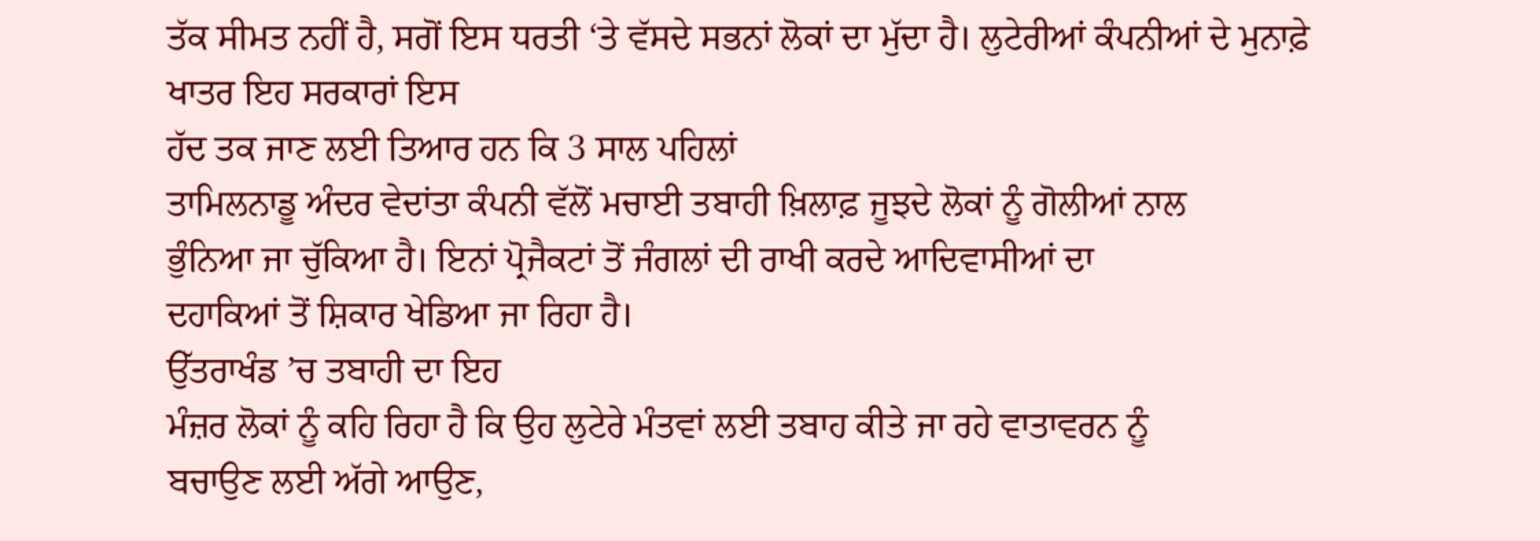ਤੱਕ ਸੀਮਤ ਨਹੀਂ ਹੈ, ਸਗੋਂ ਇਸ ਧਰਤੀ ‘ਤੇ ਵੱਸਦੇ ਸਭਨਾਂ ਲੋਕਾਂ ਦਾ ਮੁੱਦਾ ਹੈ। ਲੁਟੇਰੀਆਂ ਕੰਪਨੀਆਂ ਦੇ ਮੁਨਾਫ਼ੇ ਖਾਤਰ ਇਹ ਸਰਕਾਰਾਂ ਇਸ
ਹੱਦ ਤਕ ਜਾਣ ਲਈ ਤਿਆਰ ਹਨ ਕਿ 3 ਸਾਲ ਪਹਿਲਾਂ
ਤਾਮਿਲਨਾਡੂ ਅੰਦਰ ਵੇਦਾਂਤਾ ਕੰਪਨੀ ਵੱਲੋਂ ਮਚਾਈ ਤਬਾਹੀ ਖ਼ਿਲਾਫ਼ ਜੂਝਦੇ ਲੋਕਾਂ ਨੂੰ ਗੋਲੀਆਂ ਨਾਲ
ਭੁੰਨਿਆ ਜਾ ਚੁੱਕਿਆ ਹੈ। ਇਨਾਂ ਪ੍ਰੋਜੈਕਟਾਂ ਤੋਂ ਜੰਗਲਾਂ ਦੀ ਰਾਖੀ ਕਰਦੇ ਆਦਿਵਾਸੀਆਂ ਦਾ
ਦਹਾਕਿਆਂ ਤੋਂ ਸ਼ਿਕਾਰ ਖੇਡਿਆ ਜਾ ਰਿਹਾ ਹੈ।
ਉੱਤਰਾਖੰਡ ’ਚ ਤਬਾਹੀ ਦਾ ਇਹ
ਮੰਜ਼ਰ ਲੋਕਾਂ ਨੂੰ ਕਹਿ ਰਿਹਾ ਹੈ ਕਿ ਉਹ ਲੁਟੇਰੇ ਮੰਤਵਾਂ ਲਈ ਤਬਾਹ ਕੀਤੇ ਜਾ ਰਹੇ ਵਾਤਾਵਰਨ ਨੂੰ
ਬਚਾਉਣ ਲਈ ਅੱਗੇ ਆਉਣ,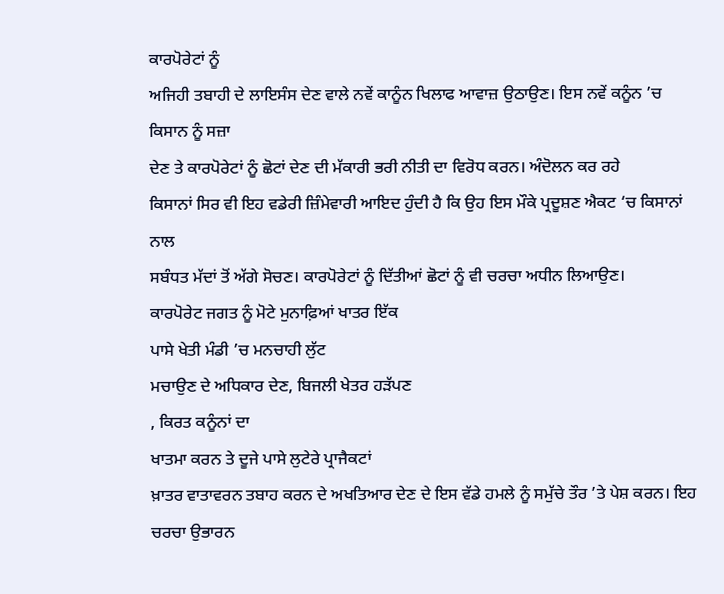ਕਾਰਪੋਰੇਟਾਂ ਨੂੰ
ਅਜਿਹੀ ਤਬਾਹੀ ਦੇ ਲਾਇਸੰਸ ਦੇਣ ਵਾਲੇ ਨਵੇਂ ਕਾਨੂੰਨ ਖਿਲਾਫ ਆਵਾਜ਼ ਉਠਾਉਣ। ਇਸ ਨਵੇਂ ਕਨੂੰਨ ’ਚ ਕਿਸਾਨ ਨੂੰ ਸਜ਼ਾ
ਦੇਣ ਤੇ ਕਾਰਪੋਰੇਟਾਂ ਨੂੰ ਛੋਟਾਂ ਦੇਣ ਦੀ ਮੱਕਾਰੀ ਭਰੀ ਨੀਤੀ ਦਾ ਵਿਰੋਧ ਕਰਨ। ਅੰਦੋਲਨ ਕਰ ਰਹੇ
ਕਿਸਾਨਾਂ ਸਿਰ ਵੀ ਇਹ ਵਡੇਰੀ ਜ਼ਿੰਮੇਵਾਰੀ ਆਇਦ ਹੁੰਦੀ ਹੈ ਕਿ ਉਹ ਇਸ ਮੌਕੇ ਪ੍ਰਦੂਸ਼ਣ ਐਕਟ ‘ਚ ਕਿਸਾਨਾਂ ਨਾਲ
ਸਬੰਧਤ ਮੱਦਾਂ ਤੋਂ ਅੱਗੇ ਸੋਚਣ। ਕਾਰਪੋਰੇਟਾਂ ਨੂੰ ਦਿੱਤੀਆਂ ਛੋਟਾਂ ਨੂੰ ਵੀ ਚਰਚਾ ਅਧੀਨ ਲਿਆਉਣ।
ਕਾਰਪੋਰੇਟ ਜਗਤ ਨੂੰ ਮੋਟੇ ਮੁਨਾਫ਼ਿਆਂ ਖਾਤਰ ਇੱਕ
ਪਾਸੇ ਖੇਤੀ ਮੰਡੀ ’ਚ ਮਨਚਾਹੀ ਲੁੱਟ
ਮਚਾਉਣ ਦੇ ਅਧਿਕਾਰ ਦੇਣ, ਬਿਜਲੀ ਖੇਤਰ ਹੜੱਪਣ
, ਕਿਰਤ ਕਨੂੰਨਾਂ ਦਾ
ਖਾਤਮਾ ਕਰਨ ਤੇ ਦੂਜੇ ਪਾਸੇ ਲੁਟੇਰੇ ਪ੍ਰਾਜੈਕਟਾਂ
ਖ਼ਾਤਰ ਵਾਤਾਵਰਨ ਤਬਾਹ ਕਰਨ ਦੇ ਅਖਤਿਆਰ ਦੇਣ ਦੇ ਇਸ ਵੱਡੇ ਹਮਲੇ ਨੂੰ ਸਮੁੱਚੇ ਤੌਰ ’ਤੇ ਪੇਸ਼ ਕਰਨ। ਇਹ
ਚਰਚਾ ਉਭਾਰਨ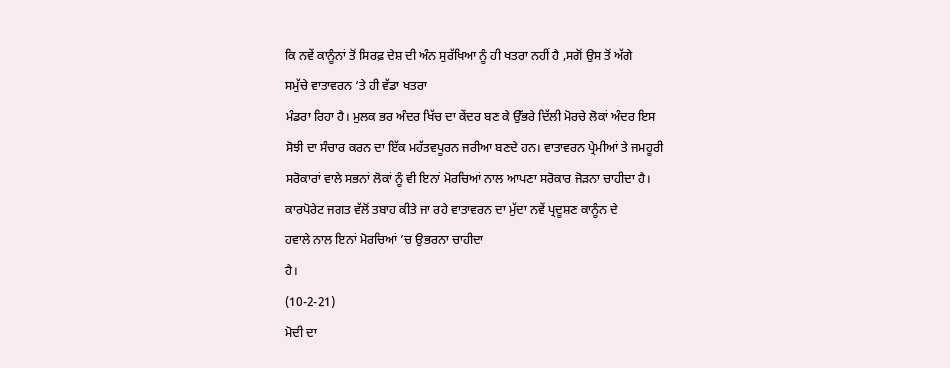ਕਿ ਨਵੇਂ ਕਾਨੂੰਨਾਂ ਤੋਂ ਸਿਰਫ਼ ਦੇਸ਼ ਦੀ ਅੰਨ ਸੁਰੱਖਿਆ ਨੂੰ ਹੀ ਖਤਰਾ ਨਹੀਂ ਹੈ ,ਸਗੋਂ ਉਸ ਤੋਂ ਅੱਗੇ
ਸਮੁੱਚੇ ਵਾਤਾਵਰਨ ‘ਤੇ ਹੀ ਵੱਡਾ ਖਤਰਾ
ਮੰਡਰਾ ਰਿਹਾ ਹੈ। ਮੁਲਕ ਭਰ ਅੰਦਰ ਖਿੱਚ ਦਾ ਕੇਂਦਰ ਬਣ ਕੇ ਉੱਭਰੇ ਦਿੱਲੀ ਮੋਰਚੇ ਲੋਕਾਂ ਅੰਦਰ ਇਸ
ਸੋਝੀ ਦਾ ਸੰਚਾਰ ਕਰਨ ਦਾ ਇੱਕ ਮਹੱਤਵਪੂਰਨ ਜਰੀਆ ਬਣਦੇ ਹਨ। ਵਾਤਾਵਰਨ ਪ੍ਰੇਮੀਆਂ ਤੇ ਜਮਹੂਰੀ
ਸਰੋਕਾਰਾਂ ਵਾਲੇ ਸਭਨਾਂ ਲੋਕਾਂ ਨੂੰ ਵੀ ਇਨਾਂ ਮੋਰਚਿਆਂ ਨਾਲ ਆਪਣਾ ਸਰੋਕਾਰ ਜੋੜਨਾ ਚਾਹੀਦਾ ਹੈ।
ਕਾਰਪੋਰੇਟ ਜਗਤ ਵੱਲੋਂ ਤਬਾਹ ਕੀਤੇ ਜਾ ਰਹੇ ਵਾਤਾਵਰਨ ਦਾ ਮੁੱਦਾ ਨਵੇਂ ਪ੍ਰਦੂਸ਼ਣ ਕਾਨੂੰਨ ਦੇ
ਹਵਾਲੇ ਨਾਲ ਇਨਾਂ ਮੋਰਚਿਆਂ ’ਚ ਉਭਰਨਾ ਚਾਹੀਦਾ
ਹੈ।
(10-2-21)
ਮੋਦੀ ਦਾ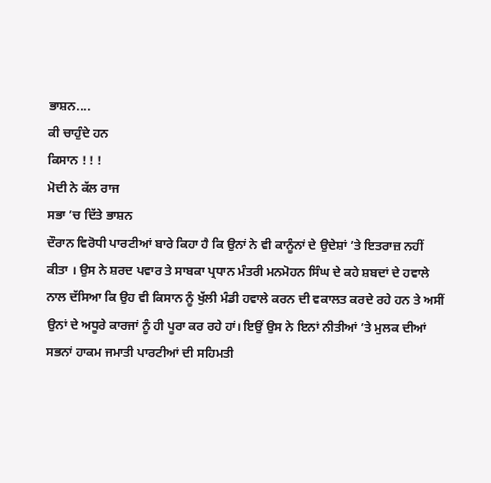ਭਾਸ਼ਨ....
ਕੀ ਚਾਹੁੰਦੇ ਹਨ
ਕਿਸਾਨ ! ! !
ਮੋਦੀ ਨੇ ਕੱਲ ਰਾਜ
ਸਭਾ ’ਚ ਦਿੱਤੇ ਭਾਸ਼ਨ
ਦੌਰਾਨ ਵਿਰੋਧੀ ਪਾਰਟੀਆਂ ਬਾਰੇ ਕਿਹਾ ਹੈ ਕਿ ਉਨਾਂ ਨੇ ਵੀ ਕਾਨੂੰਨਾਂ ਦੇ ਉਦੇਸ਼ਾਂ ’ਤੇ ਇਤਰਾਜ਼ ਨਹੀਂ
ਕੀਤਾ । ਉਸ ਨੇ ਸ਼ਰਦ ਪਵਾਰ ਤੇ ਸਾਬਕਾ ਪ੍ਰਧਾਨ ਮੰਤਰੀ ਮਨਮੋਹਨ ਸਿੰਘ ਦੇ ਕਹੇ ਸ਼ਬਦਾਂ ਦੇ ਹਵਾਲੇ
ਨਾਲ ਦੱਸਿਆ ਕਿ ਉਹ ਵੀ ਕਿਸਾਨ ਨੂੰ ਖੁੱਲੀ ਮੰਡੀ ਹਵਾਲੇ ਕਰਨ ਦੀ ਵਕਾਲਤ ਕਰਦੇ ਰਹੇ ਹਨ ਤੇ ਅਸੀਂ
ਉਨਾਂ ਦੇ ਅਧੂਰੇ ਕਾਰਜਾਂ ਨੂੰ ਹੀ ਪੂਰਾ ਕਰ ਰਹੇ ਹਾਂ। ਇਉਂ ਉਸ ਨੇ ਇਨਾਂ ਨੀਤੀਆਂ ’ਤੇ ਮੁਲਕ ਦੀਆਂ
ਸਭਨਾਂ ਹਾਕਮ ਜਮਾਤੀ ਪਾਰਟੀਆਂ ਦੀ ਸਹਿਮਤੀ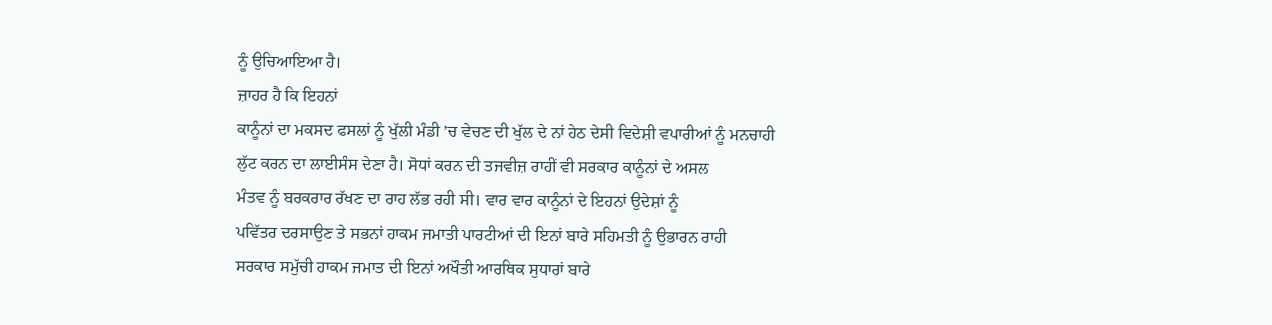ਨੂੰ ਉਚਿਆਇਆ ਹੈ।
ਜ਼ਾਹਰ ਹੈ ਕਿ ਇਹਨਾਂ
ਕਾਨੂੰਨਾਂ ਦਾ ਮਕਸਦ ਫਸਲਾਂ ਨੂੰ ਖੁੱਲੀ ਮੰਡੀ ’ਚ ਵੇਚਣ ਦੀ ਖੁੱਲ ਦੇ ਨਾਂ ਹੇਠ ਦੇਸੀ ਵਿਦੇਸ਼ੀ ਵਪਾਰੀਆਂ ਨੂੰ ਮਨਚਾਹੀ
ਲੁੱਟ ਕਰਨ ਦਾ ਲਾਈਸੰਸ ਦੇਣਾ ਹੈ। ਸੋਧਾਂ ਕਰਨ ਦੀ ਤਜਵੀਜ਼ ਰਾਹੀਂ ਵੀ ਸਰਕਾਰ ਕਾਨੂੰਨਾਂ ਦੇ ਅਸਲ
ਮੰਤਵ ਨੂੰ ਬਰਕਰਾਰ ਰੱਖਣ ਦਾ ਰਾਹ ਲੱਭ ਰਹੀ ਸੀ। ਵਾਰ ਵਾਰ ਕਾਨੂੰਨਾਂ ਦੇ ਇਹਨਾਂ ਉਦੇਸ਼ਾਂ ਨੂੰ
ਪਵਿੱਤਰ ਦਰਸਾਉਣ ਤੇ ਸਭਨਾਂ ਹਾਕਮ ਜਮਾਤੀ ਪਾਰਟੀਆਂ ਦੀ ਇਨਾਂ ਬਾਰੇ ਸਹਿਮਤੀ ਨੂੰ ਉਭਾਰਨ ਰਾਹੀ
ਸਰਕਾਰ ਸਮੁੱਚੀ ਹਾਕਮ ਜਮਾਤ ਦੀ ਇਨਾਂ ਅਖੌਤੀ ਆਰਥਿਕ ਸੁਧਾਰਾਂ ਬਾਰੇ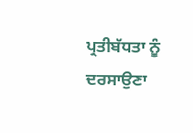ਪ੍ਰਤੀਬੱਧਤਾ ਨੂੰ ਦਰਸਾਉਣਾ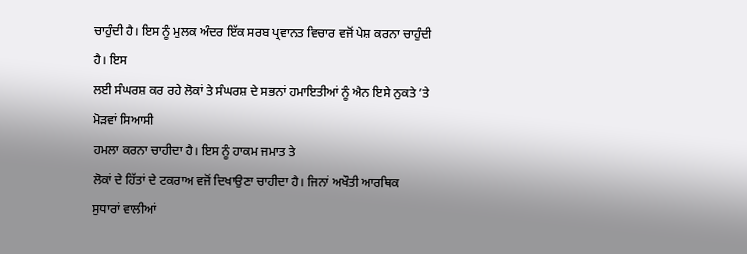ਚਾਹੁੰਦੀ ਹੈ। ਇਸ ਨੂੰ ਮੁਲਕ ਅੰਦਰ ਇੱਕ ਸਰਬ ਪ੍ਰਵਾਨਤ ਵਿਚਾਰ ਵਜੋਂ ਪੇਸ਼ ਕਰਨਾ ਚਾਹੁੰਦੀ ਹੈ। ਇਸ
ਲਈ ਸੰਘਰਸ਼ ਕਰ ਰਹੇ ਲੋਕਾਂ ਤੇ ਸੰਘਰਸ਼ ਦੇ ਸਭਨਾਂ ਹਮਾਇਤੀਆਂ ਨੂੰ ਐਨ ਇਸੇ ਨੁਕਤੇ ’ਤੇ ਮੋੜਵਾਂ ਸਿਆਸੀ
ਹਮਲਾ ਕਰਨਾ ਚਾਹੀਦਾ ਹੈ। ਇਸ ਨੂੰ ਹਾਕਮ ਜਮਾਤ ਤੇ
ਲੋਕਾਂ ਦੇ ਹਿੱਤਾਂ ਦੇ ਟਕਰਾਅ ਵਜੋਂ ਦਿਖਾਉਣਾ ਚਾਹੀਦਾ ਹੈ। ਜਿਨਾਂ ਅਖੌਤੀ ਆਰਥਿਕ
ਸੁਧਾਰਾਂ ਵਾਲੀਆਂ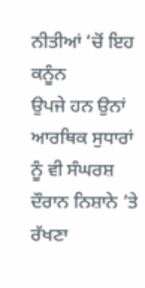ਨੀਤੀਆਂ ‘ਚੋਂ ਇਹ ਕਨੂੰਨ
ਉਪਜੇ ਹਨ ਉਨਾਂ ਆਰਥਿਕ ਸੁਧਾਰਾਂ ਨੂੰ ਵੀ ਸੰਘਰਸ਼ ਦੌਰਾਨ ਨਿਸ਼ਾਨੇ ’ਤੇ ਰੱਖਣਾ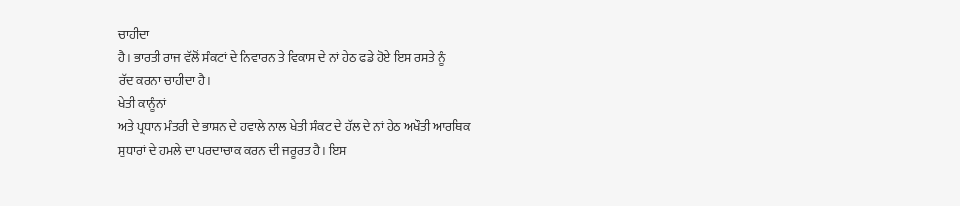ਚਾਹੀਦਾ
ਹੈ। ਭਾਰਤੀ ਰਾਜ ਵੱਲੋਂ ਸੰਕਟਾਂ ਦੇ ਨਿਵਾਰਨ ਤੇ ਵਿਕਾਸ ਦੇ ਨਾਂ ਹੇਠ ਫਡੇ ਹੋਏ ਇਸ ਰਸਤੇ ਨੂੰ
ਰੱਦ ਕਰਨਾ ਚਾਹੀਦਾ ਹੈ।
ਖੇਤੀ ਕਾਨੂੰਨਾਂ
ਅਤੇ ਪ੍ਰਧਾਨ ਮੰਤਰੀ ਦੇ ਭਾਸ਼ਨ ਦੇ ਹਵਾਲੇ ਨਾਲ ਖੇਤੀ ਸੰਕਟ ਦੇ ਹੱਲ ਦੇ ਨਾਂ ਹੇਠ ਅਖੌਤੀ ਆਰਥਿਕ
ਸੁਧਾਰਾਂ ਦੇ ਹਮਲੇ ਦਾ ਪਰਦਾਚਾਕ ਕਰਨ ਦੀ ਜਰੂਰਤ ਹੈ। ਇਸ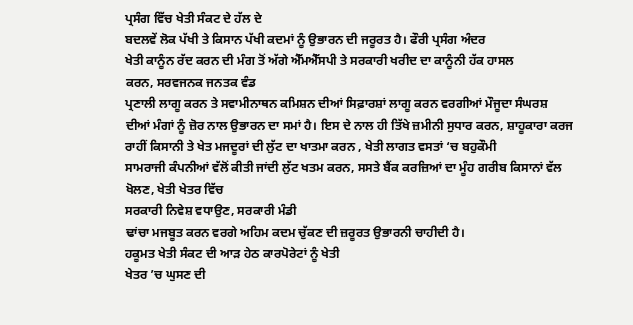ਪ੍ਰਸੰਗ ਵਿੱਚ ਖੇਤੀ ਸੰਕਟ ਦੇ ਹੱਲ ਦੇ
ਬਦਲਵੇਂ ਲੋਕ ਪੱਖੀ ਤੇ ਕਿਸਾਨ ਪੱਖੀ ਕਦਮਾਂ ਨੂੰ ਉਭਾਰਨ ਦੀ ਜਰੂਰਤ ਹੈ। ਫੌਰੀ ਪ੍ਰਸੰਗ ਅੰਦਰ
ਖੇਤੀ ਕਾਨੂੰਨ ਰੱਦ ਕਰਨ ਦੀ ਮੰਗ ਤੋਂ ਅੱਗੇ ਐੱਮਐੱਸਪੀ ਤੇ ਸਰਕਾਰੀ ਖਰੀਦ ਦਾ ਕਾਨੂੰਨੀ ਹੱਕ ਹਾਸਲ
ਕਰਨ, ਸਰਵਜਨਕ ਜਨਤਕ ਵੰਡ
ਪ੍ਰਣਾਲੀ ਲਾਗੂ ਕਰਨ ਤੇ ਸਵਾਮੀਨਾਥਨ ਕਮਿਸ਼ਨ ਦੀਆਂ ਸਿਫ਼ਾਰਸ਼ਾਂ ਲਾਗੂ ਕਰਨ ਵਰਗੀਆਂ ਮੌਜੂਦਾ ਸੰਘਰਸ਼
ਦੀਆਂ ਮੰਗਾਂ ਨੂੰ ਜ਼ੋਰ ਨਾਲ ਉਭਾਰਨ ਦਾ ਸਮਾਂ ਹੈ। ਇਸ ਦੇ ਨਾਲ ਹੀ ਤਿੱਖੇ ਜ਼ਮੀਨੀ ਸੁਧਾਰ ਕਰਨ, ਸ਼ਾਹੂਕਾਰਾ ਕਰਜ
ਰਾਹੀਂ ਕਿਸਾਨੀ ਤੇ ਖੇਤ ਮਜਦੂਰਾਂ ਦੀ ਲੁੱਟ ਦਾ ਖਾਤਮਾ ਕਰਨ , ਖੇਤੀ ਲਾਗਤ ਵਸਤਾਂ ‘ਚ ਬਹੁਕੌਮੀ
ਸਾਮਰਾਜੀ ਕੰਪਨੀਆਂ ਵੱਲੋਂ ਕੀਤੀ ਜਾਂਦੀ ਲੁੱਟ ਖਤਮ ਕਰਨ, ਸਸਤੇ ਬੈਂਕ ਕਰਜ਼ਿਆਂ ਦਾ ਮੂੰਹ ਗਰੀਬ ਕਿਸਾਨਾਂ ਵੱਲ
ਖੋਲਣ, ਖੇਤੀ ਖੇਤਰ ਵਿੱਚ
ਸਰਕਾਰੀ ਨਿਵੇਸ਼ ਵਧਾਉਣ, ਸਰਕਾਰੀ ਮੰਡੀ
ਢਾਂਚਾ ਮਜਬੂਤ ਕਰਨ ਵਰਗੇ ਅਹਿਮ ਕਦਮ ਚੁੱਕਣ ਦੀ ਜ਼ਰੂਰਤ ਉਭਾਰਨੀ ਚਾਹੀਦੀ ਹੈ।
ਹਕੂਮਤ ਖੇਤੀ ਸੰਕਟ ਦੀ ਆੜ ਹੇਠ ਕਾਰਪੋਰੇਟਾਂ ਨੂੰ ਖੇਤੀ
ਖੇਤਰ ’ਚ ਘੁਸਣ ਦੀ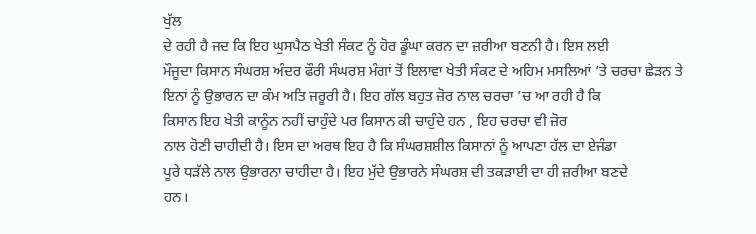ਖੁੱਲ
ਦੇ ਰਹੀ ਹੈ ਜਦ ਕਿ ਇਹ ਘੁਸਪੈਠ ਖੇਤੀ ਸੰਕਟ ਨੂੰ ਹੋਰ ਡੂੰਘਾ ਕਰਨ ਦਾ ਜ਼ਰੀਆ ਬਣਨੀ ਹੈ। ਇਸ ਲਈ
ਮੌਜੂਦਾ ਕਿਸਾਨ ਸੰਘਰਸ਼ ਅੰਦਰ ਫੌਰੀ ਸੰਘਰਸ਼ ਮੰਗਾਂ ਤੋਂ ਇਲਾਵਾ ਖੇਤੀ ਸੰਕਟ ਦੇ ਅਹਿਮ ਮਸਲਿਆਂ ’ਤੇ ਚਰਚਾ ਛੇੜਨ ਤੇ
ਇਨਾਂ ਨੂੰ ਉਭਾਰਨ ਦਾ ਕੰਮ ਅਤਿ ਜਰੂਰੀ ਹੈ। ਇਹ ਗੱਲ ਬਹੁਤ ਜ਼ੋਰ ਨਾਲ ਚਰਚਾ ’ਚ ਆ ਰਹੀ ਹੈ ਕਿ
ਕਿਸਾਨ ਇਹ ਖੇਤੀ ਕਾਨੂੰਨ ਨਹੀਂ ਚਾਹੁੰਦੇ ਪਰ ਕਿਸਾਨ ਕੀ ਚਾਹੁੰਦੇ ਹਨ , ਇਹ ਚਰਚਾ ਵੀ ਜ਼ੋਰ
ਨਾਲ ਹੋਣੀ ਚਾਹੀਦੀ ਹੈ। ਇਸ ਦਾ ਅਰਥ ਇਹ ਹੈ ਕਿ ਸੰਘਰਸ਼ਸ਼ੀਲ ਕਿਸਾਨਾਂ ਨੂੰ ਆਪਣਾ ਹੱਲ ਦਾ ਏਜੰਡਾ
ਪੂਰੇ ਧੜੱਲੇ ਨਾਲ ਉਭਾਰਨਾ ਚਾਹੀਦਾ ਹੈ। ਇਹ ਮੁੱਦੇ ਉਭਾਰਨੇ ਸੰਘਰਸ਼ ਦੀ ਤਕੜਾਈ ਦਾ ਹੀ ਜ਼ਰੀਆ ਬਣਦੇ
ਹਨ।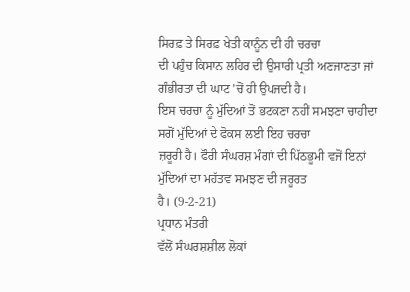ਸਿਰਫ਼ ਤੇ ਸਿਰਫ਼ ਖੇਤੀ ਕਾਨੂੰਨ ਦੀ ਹੀ ਚਰਚਾ
ਦੀ ਪਹੁੰਚ ਕਿਸਾਨ ਲਹਿਰ ਦੀ ਉਸਾਰੀ ਪ੍ਰਤੀ ਅਣਜਾਣਤਾ ਜਾਂ ਗੰਭੀਰਤਾ ਦੀ ਘਾਟ ’ਚੋਂ ਹੀ ਉਪਜਦੀ ਹੈ।
ਇਸ ਚਰਚਾ ਨੂੰ ਮੁੱਦਿਆਂ ਤੋਂ ਭਟਕਣਾ ਨਹੀਂ ਸਮਝਣਾ ਚਾਹੀਦਾ ਸਗੋਂ ਮੁੱਦਿਆਂ ਦੇ ਫੋਕਸ ਲਈ ਇਹ ਚਰਚਾ
ਜ਼ਰੂਰੀ ਹੈ। ਫੌਰੀ ਸੰਘਰਸ਼ ਮੰਗਾਂ ਦੀ ਪਿੱਠਭੂਮੀ ਵਜੋਂ ਇਨਾਂ ਮੁੱਦਿਆਂ ਦਾ ਮਹੱਤਵ ਸਮਝਣ ਦੀ ਜਰੂਰਤ
ਹੈ। (9-2-21)
ਪ੍ਰਧਾਨ ਮੰਤਰੀ
ਵੱਲੋਂ ਸੰਘਰਸ਼ਸ਼ੀਲ ਲੋਕਾਂ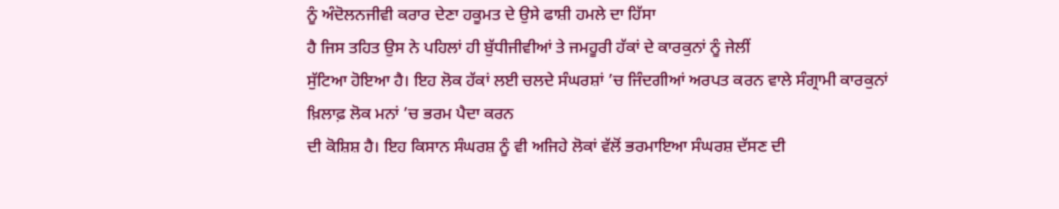ਨੂੰ ਅੰਦੋਲਨਜੀਵੀ ਕਰਾਰ ਦੇਣਾ ਹਕੂਮਤ ਦੇ ਉਸੇ ਫਾਸ਼ੀ ਹਮਲੇ ਦਾ ਹਿੱਸਾ
ਹੈ ਜਿਸ ਤਹਿਤ ਉਸ ਨੇ ਪਹਿਲਾਂ ਹੀ ਬੁੱਧੀਜੀਵੀਆਂ ਤੇ ਜਮਹੂਰੀ ਹੱਕਾਂ ਦੇ ਕਾਰਕੁਨਾਂ ਨੂੰ ਜੇਲੀਂ
ਸੁੱਟਿਆ ਹੋਇਆ ਹੈ। ਇਹ ਲੋਕ ਹੱਕਾਂ ਲਈ ਚਲਦੇ ਸੰਘਰਸ਼ਾਂ ’ਚ ਜਿੰਦਗੀਆਂ ਅਰਪਤ ਕਰਨ ਵਾਲੇ ਸੰਗ੍ਰਾਮੀ ਕਾਰਕੁਨਾਂ
ਖ਼ਿਲਾਫ਼ ਲੋਕ ਮਨਾਂ ’ਚ ਭਰਮ ਪੈਦਾ ਕਰਨ
ਦੀ ਕੋਸ਼ਿਸ਼ ਹੈ। ਇਹ ਕਿਸਾਨ ਸੰਘਰਸ਼ ਨੂੰ ਵੀ ਅਜਿਹੇ ਲੋਕਾਂ ਵੱਲੋਂ ਭਰਮਾਇਆ ਸੰਘਰਸ਼ ਦੱਸਣ ਦੀ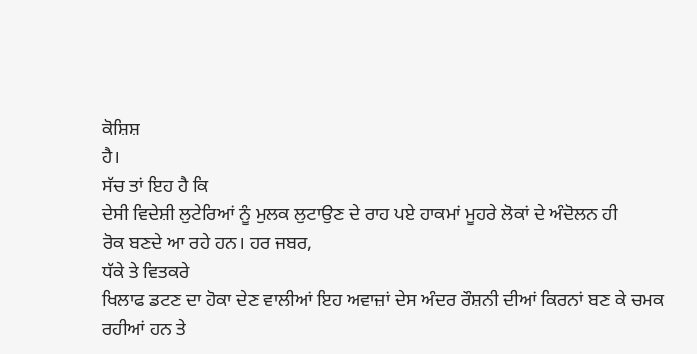ਕੋਸ਼ਿਸ਼
ਹੈ।
ਸੱਚ ਤਾਂ ਇਹ ਹੈ ਕਿ
ਦੇਸੀ ਵਿਦੇਸ਼ੀ ਲੁਟੇਰਿਆਂ ਨੂੰ ਮੁਲਕ ਲੁਟਾਉਣ ਦੇ ਰਾਹ ਪਏ ਹਾਕਮਾਂ ਮੂਹਰੇ ਲੋਕਾਂ ਦੇ ਅੰਦੋਲਨ ਹੀ
ਰੋਕ ਬਣਦੇ ਆ ਰਹੇ ਹਨ। ਹਰ ਜਬਰ,
ਧੱਕੇ ਤੇ ਵਿਤਕਰੇ
ਖਿਲਾਫ ਡਟਣ ਦਾ ਹੋਕਾ ਦੇਣ ਵਾਲੀਆਂ ਇਹ ਅਵਾਜ਼ਾਂ ਦੇਸ ਅੰਦਰ ਰੌਸ਼ਨੀ ਦੀਆਂ ਕਿਰਨਾਂ ਬਣ ਕੇ ਚਮਕ
ਰਹੀਆਂ ਹਨ ਤੇ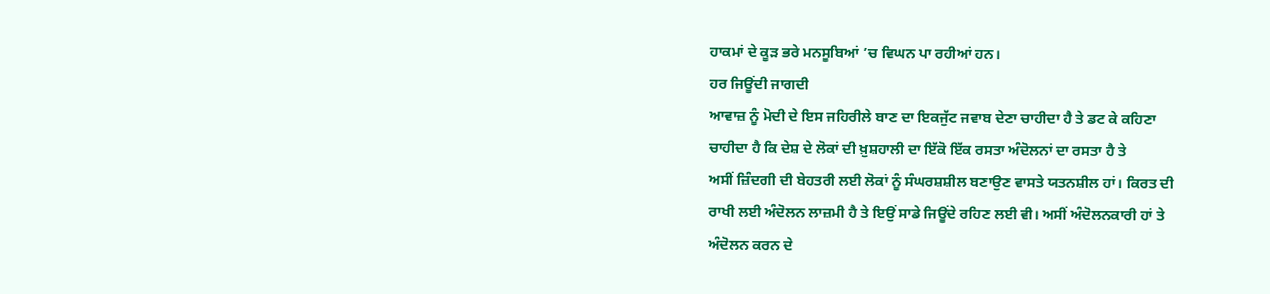ਹਾਕਮਾਂ ਦੇ ਕੂੜ ਭਰੇ ਮਨਸੂਬਿਆਂ ’ਚ ਵਿਘਨ ਪਾ ਰਹੀਆਂ ਹਨ।
ਹਰ ਜਿਊਂਦੀ ਜਾਗਦੀ
ਆਵਾਜ਼ ਨੂੰ ਮੋਦੀ ਦੇ ਇਸ ਜਹਿਰੀਲੇ ਬਾਣ ਦਾ ਇਕਜੁੱਟ ਜਵਾਬ ਦੇਣਾ ਚਾਹੀਦਾ ਹੈ ਤੇ ਡਟ ਕੇ ਕਹਿਣਾ
ਚਾਹੀਦਾ ਹੈ ਕਿ ਦੇਸ਼ ਦੇ ਲੋਕਾਂ ਦੀ ਖ਼ੁਸ਼ਹਾਲੀ ਦਾ ਇੱਕੋ ਇੱਕ ਰਸਤਾ ਅੰਦੋਲਨਾਂ ਦਾ ਰਸਤਾ ਹੈ ਤੇ
ਅਸੀਂ ਜ਼ਿੰਦਗੀ ਦੀ ਬੇਹਤਰੀ ਲਈ ਲੋਕਾਂ ਨੂੰ ਸੰਘਰਸ਼ਸ਼ੀਲ ਬਣਾਉਣ ਵਾਸਤੇ ਯਤਨਸ਼ੀਲ ਹਾਂ। ਕਿਰਤ ਦੀ
ਰਾਖੀ ਲਈ ਅੰਦੋਲਨ ਲਾਜ਼ਮੀ ਹੈ ਤੇ ਇਉਂ ਸਾਡੇ ਜਿਊਂਦੇ ਰਹਿਣ ਲਈ ਵੀ। ਅਸੀਂ ਅੰਦੋਲਨਕਾਰੀ ਹਾਂ ਤੇ
ਅੰਦੋਲਨ ਕਰਨ ਦੇ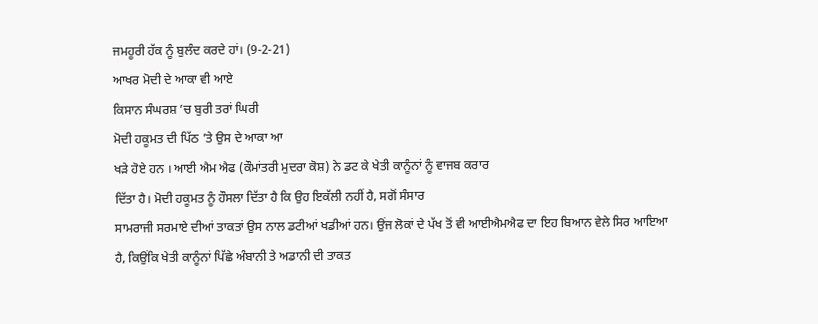ਜਮਹੂਰੀ ਹੱਕ ਨੂੰ ਬੁਲੰਦ ਕਰਦੇ ਹਾਂ। (9-2-21)
ਆਖਰ ਮੋਦੀ ਦੇ ਆਕਾ ਵੀ ਆਏ
ਕਿਸਾਨ ਸੰਘਰਸ਼ ’ਚ ਬੁਰੀ ਤਰਾਂ ਘਿਰੀ
ਮੋਦੀ ਹਕੂਮਤ ਦੀ ਪਿੱਠ ’ਤੇ ਉਸ ਦੇ ਆਕਾ ਆ
ਖੜੇ ਹੋਏ ਹਨ । ਆਈ ਐਮ ਐਫ (ਕੌਮਾਂਤਰੀ ਮੁਦਰਾ ਕੋਸ਼) ਨੇ ਡਟ ਕੇ ਖੇਤੀ ਕਾਨੂੰਨਾਂ ਨੂੰ ਵਾਜਬ ਕਰਾਰ
ਦਿੱਤਾ ਹੈ। ਮੋਦੀ ਹਕੂਮਤ ਨੂੰ ਹੌਸਲਾ ਦਿੱਤਾ ਹੈ ਕਿ ਉਹ ਇਕੱਲੀ ਨਹੀਂ ਹੈ, ਸਗੋਂ ਸੰਸਾਰ
ਸਾਮਰਾਜੀ ਸਰਮਾਏ ਦੀਆਂ ਤਾਕਤਾਂ ਉਸ ਨਾਲ ਡਟੀਆਂ ਖਡੀਆਂ ਹਨ। ਉਂਜ ਲੋਕਾਂ ਦੇ ਪੱਖ ਤੋਂ ਵੀ ਆਈਐਮਐਫ ਦਾ ਇਹ ਬਿਆਨ ਵੇਲੇ ਸਿਰ ਆਇਆ ਹੈ, ਕਿਉਂਕਿ ਖੇਤੀ ਕਾਨੂੰਨਾਂ ਪਿੱਛੇ ਅੰਬਾਨੀ ਤੇ ਅਡਾਨੀ ਦੀ ਤਾਕਤ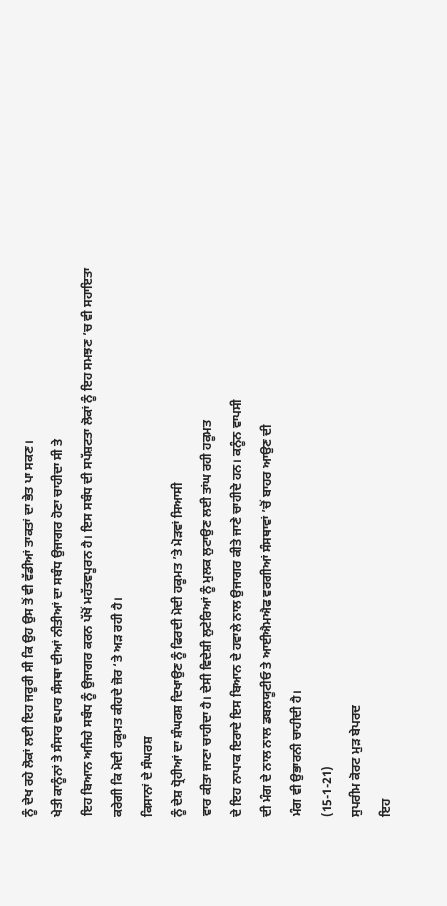ਨੂੰ ਦੇਖ ਰਹੇ ਲੋਕਾਂ ਲਈ ਇਹ ਜਰੂਰੀ ਸੀ ਕਿ ਉਹ ਉਸ ਤੋਂ ਵੀ ਵੱਡੀਆਂ ਤਾਕਤਾਂ ਦਾ ਭੇਤ ਪਾ ਸਕਣ।
ਖੇਤੀ ਕਾਨੂੰਨਾਂ ਤੇ ਸੰਸਾਰ ਵਪਾਰ ਸੰਸਥਾ ਦੀਆਂ ਨੀਤੀਆਂ ਦਾ ਸਬੰਧ ਉਜਾਗਰ ਹੋਣਾ ਚਾਹੀਦਾ ਸੀ ਤੇ
ਇਹ ਬਿਆਨ ਅਜਿਹੇ ਸਬੰਧ ਨੂੰ ਉਜਾਗਰ ਕਰਨ ਪੱਖੋਂ ਮਹੱਤਵਪੂਰਨ ਹੈ। ਇਸ ਸਬੰਧ ਦੀ ਸਪੱਸ਼ਟਤਾ ਲੋਕਾਂ ਨੂੰ ਇਹ ਸਮਝਣ ’ਚ ਵੀ ਸਹਾਇਤਾ
ਕਰੇਗੀ ਕਿ ਮੋਦੀ ਹਕੂਮਤ ਕੀਹਦੇ ਜ਼ੋਰ ‘ਤੇ ਅੜ ਰਹੀ ਹੈ।
ਕਿਸਾਨਾਂ ਦੇ ਸੰਘਰਸ਼
ਨੂੰ ਦੇਸ਼ ਧ੍ਰੋਹੀਆਂ ਦਾ ਸ਼ੰਘਰਸ਼ ਦਿਖਾਉਣ ਨੂੰ ਫਿਰਦੀ ਮੋਦੀ ਹਕੂਮਤ ’ਤੇ ਮੋੜਵਾਂ ਸਿਆਸੀ
ਵਾਰ ਕੀਤਾ ਜਾਣਾ ਚਾਹੀਦਾ ਹੈ। ਦੇਸੀ ਵਿਦੇਸ਼ੀ ਲੁਟੇਰਿਆਂ ਨੂੰ ਮੁਲਕ ਲੁਟਾਉਣ ਲਈ ਤਾਂਘ ਰਹੀ ਹਕੂਮਤ
ਦੇ ਇਹ ਨਾਪਾਕ ਇਰਾਦੇ ਇਸ ਬਿਆਨ ਦੇ ਹਵਾਲੇ ਨਾਲ ਉਜਾਗਰ ਕੀਤੇ ਜਾਣੇ ਚਾਹੀਦੇ ਹਨ। ਕਨੂੰਨ ਵਾਪਸੀ
ਦੀ ਮੰਗ ਦੇ ਨਾਲ ਨਾਲ ਡਬਲਯੂਟੀਓ ਤੇ ਆਈਐਮਐਫ ਵਰਗੀਆਂ ਸੰਸਥਾਵਾਂ ’ਚੋਂ ਬਾਹਰ ਆਉਣ ਦੀ
ਮੰਗ ਵੀ ਉਭਾਰਨੀ ਚਾਹੀਦੀ ਹੈ।
(15-1-21)
ਸੁਪਰੀਮ ਕੋਰਟ ਮੁੜ ਬੇਪਰਦ
ਇਹ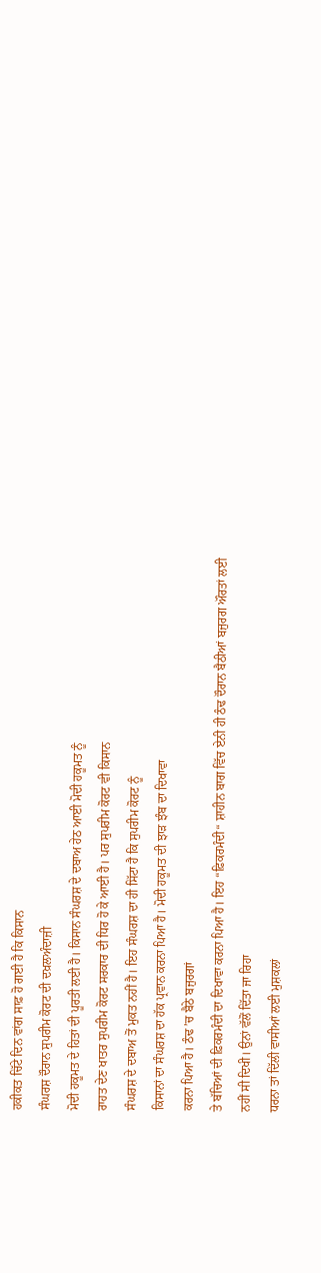ਹਕੀਕਤ ਚਿੱਟੇ ਦਿਨ ਵਾਂਗ ਸਾਫ਼ ਹੋ ਗਈ ਹੈ ਕਿ ਕਿਸਾਨ
ਸੰਘਰਸ਼ ਦੌਰਾਨ ਸੁਪਰੀਮ ਕੋਰਟ ਦੀ ਦਖ਼ਲਅੰਦਾਜ਼ੀ
ਮੋਦੀ ਹਕੂਮਤ ਦੇ ਹਿਤਾਂ ਦੀ ਪੂਰਤੀ ਲਈ ਹੈ। ਕਿਸਾਨ ਸੰਘਰਸ਼ ਦੇ ਦਬਾਅ ਹੇਠ ਆਈ ਮੋਦੀ ਹਕੂਮਤ ਨੂੰ
ਰਾਹਤ ਦੇਣ ਖਾਤਰ ਸੁਪਰੀਮ ਕੋਰਟ ਸਰਕਾਰ ਦੀ ਧਿਰ ਹੋ ਕੇ ਆਈ ਹੈ। ਪਰ ਸੁਪਰੀਮ ਕੋਰਟ ਵੀ ਕਿਸਾਨ
ਸੰਘਰਸ਼ ਦੇ ਦਬਾਅ ਤੋਂ ਮੁਕਤ ਨਹੀਂ ਹੈ। ਇਹ ਸੰਘਰਸ਼ ਦਾ ਹੀ ਸਿੱਟਾ ਹੈ ਕਿ ਸੁਪਰੀਮ ਕੋਰਟ ਨੂੰ
ਕਿਸਾਨਾਂ ਦਾ ਸੰਘਰਸ਼ ਦਾ ਹੱਕ ਪ੍ਰਵਾਨ ਕਰਨਾ ਪਿਆ ਹੈ। ਮੋਦੀ ਹਕੂਮਤ ਦੀ ਝਾੜ ਝੰਬ ਦਾ ਦਿਖਾਵਾ
ਕਰਨਾ ਪਿਆ ਹੈ। ਠੰਢ ’ਚ ਬੈਠੇ ਬਜੁਰਗਾਂ
ਤੇ ਬੱਚਿਆਂ ਦੀ ਫ਼ਿਕਰਮੰਦੀ ਦਾ ਦਿਖਾਵਾ ਕਰਨਾ ਪਿਆ ਹੈ। ਇਹ “ਫ਼ਿਕਰਮੰਦੀ“ ਸ਼ਾਹੀਨ ਬਾਗ ਵਿੱਚ ਏਨੀ ਹੀ ਠੰਢ ਦੌਰਾਨ ਬੈਠੀਆਂ ਬਜੁਰਗ ਔਰਤਾਂ ਲਈ
ਨਹੀਂ ਸੀ ਦਿਖੀ। ਉਨਾਂ ਵੱਲੋਂ ਦਿੱਤਾ ਜਾ ਰਿਹਾ
ਧਰਨਾ ਤਾਂ ਦਿੱਲੀ ਵਾਸੀਆਂ ਲਈ ਮੁਸ਼ਕਲਾਂ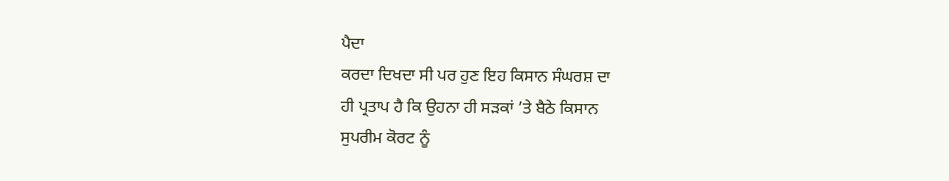ਪੈਦਾ
ਕਰਦਾ ਦਿਖਦਾ ਸੀ ਪਰ ਹੁਣ ਇਹ ਕਿਸਾਨ ਸੰਘਰਸ਼ ਦਾ
ਹੀ ਪ੍ਰਤਾਪ ਹੈ ਕਿ ਉਹਨਾ ਹੀ ਸੜਕਾਂ ’ਤੇ ਬੈਠੇ ਕਿਸਾਨ
ਸੁਪਰੀਮ ਕੋਰਟ ਨੂੰ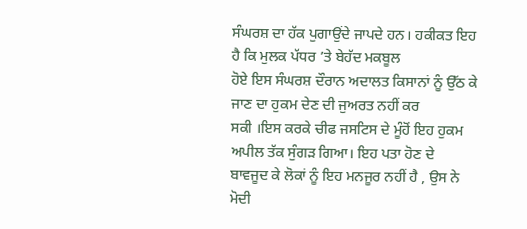ਸੰਘਰਸ਼ ਦਾ ਹੱਕ ਪੁਗਾਉਂਦੇ ਜਾਪਦੇ ਹਨ। ਹਕੀਕਤ ਇਹ ਹੈ ਕਿ ਮੁਲਕ ਪੱਧਰ ’ਤੇ ਬੇਹੱਦ ਮਕਬੂਲ
ਹੋਏ ਇਸ ਸੰਘਰਸ਼ ਦੌਰਾਨ ਅਦਾਲਤ ਕਿਸਾਨਾਂ ਨੂੰ ਉੱਠ ਕੇ ਜਾਣ ਦਾ ਹੁਕਮ ਦੇਣ ਦੀ ਜੁਅਰਤ ਨਹੀਂ ਕਰ
ਸਕੀ ।ਇਸ ਕਰਕੇ ਚੀਫ ਜਸਟਿਸ ਦੇ ਮੂੰਹੋਂ ਇਹ ਹੁਕਮ ਅਪੀਲ ਤੱਕ ਸੁੰਗੜ ਗਿਆ। ਇਹ ਪਤਾ ਹੋਣ ਦੇ
ਬਾਵਜੂਦ ਕੇ ਲੋਕਾਂ ਨੂੰ ਇਹ ਮਨਜੂਰ ਨਹੀਂ ਹੈ , ਉਸ ਨੇ ਮੋਦੀ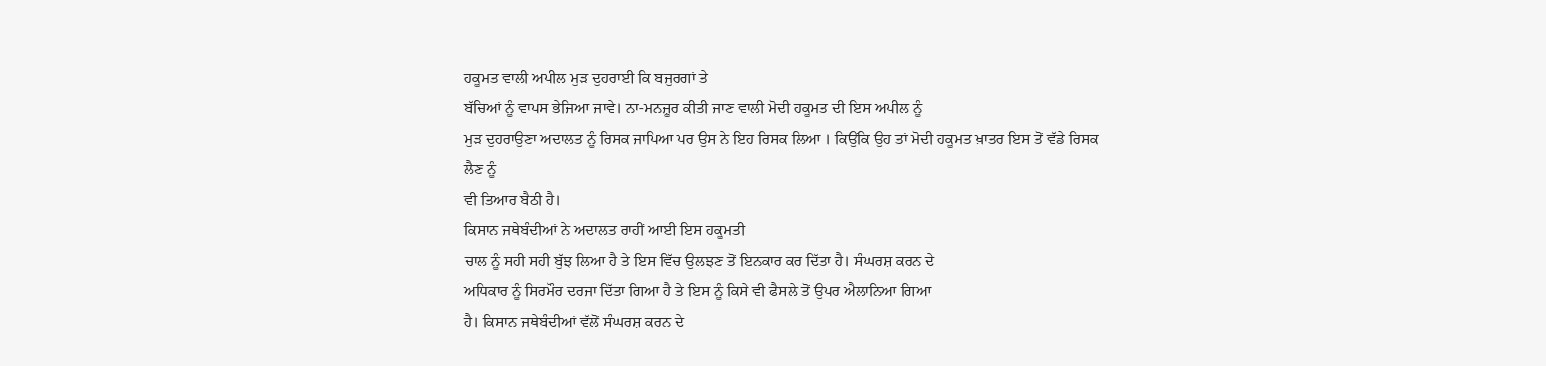ਹਕੂਮਤ ਵਾਲੀ ਅਪੀਲ ਮੁੜ ਦੁਹਰਾਈ ਕਿ ਬਜੁਰਗਾਂ ਤੇ
ਬੱਚਿਆਂ ਨੂੰ ਵਾਪਸ ਭੇਜਿਆ ਜਾਵੇ। ਨਾ-ਮਨਜ਼ੂਰ ਕੀਤੀ ਜਾਣ ਵਾਲੀ ਮੋਦੀ ਹਕੂਮਤ ਦੀ ਇਸ ਅਪੀਲ ਨੂੰ
ਮੁੜ ਦੁਹਰਾਉਣਾ ਅਦਾਲਤ ਨੂੰ ਰਿਸਕ ਜਾਪਿਆ ਪਰ ਉਸ ਨੇ ਇਹ ਰਿਸਕ ਲਿਆ । ਕਿਉਂਕਿ ਉਹ ਤਾਂ ਮੋਦੀ ਹਕੂਮਤ ਖ਼ਾਤਰ ਇਸ ਤੋਂ ਵੱਡੇ ਰਿਸਕ ਲੈਣ ਨੂੰ
ਵੀ ਤਿਆਰ ਬੈਠੀ ਹੈ।
ਕਿਸਾਨ ਜਥੇਬੰਦੀਆਂ ਨੇ ਅਦਾਲਤ ਰਾਹੀਂ ਆਈ ਇਸ ਹਕੂਮਤੀ
ਚਾਲ ਨੂੰ ਸਹੀ ਸਹੀ ਬੁੱਝ ਲਿਆ ਹੈ ਤੇ ਇਸ ਵਿੱਚ ਉਲਝਣ ਤੋਂ ਇਨਕਾਰ ਕਰ ਦਿੱਤਾ ਹੈ। ਸੰਘਰਸ਼ ਕਰਨ ਦੇ
ਅਧਿਕਾਰ ਨੂੰ ਸਿਰਮੌਰ ਦਰਜਾ ਦਿੱਤਾ ਗਿਆ ਹੈ ਤੇ ਇਸ ਨੂੰ ਕਿਸੇ ਵੀ ਫੈਸਲੇ ਤੋਂ ਉਪਰ ਐਲਾਨਿਆ ਗਿਆ
ਹੈ। ਕਿਸਾਨ ਜਥੇਬੰਦੀਆਂ ਵੱਲੋਂ ਸੰਘਰਸ਼ ਕਰਨ ਦੇ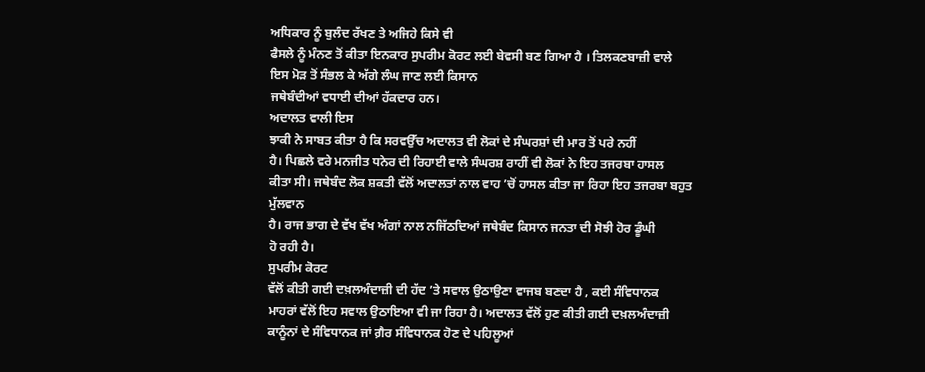ਅਧਿਕਾਰ ਨੂੰ ਬੁਲੰਦ ਰੱਖਣ ਤੇ ਅਜਿਹੇ ਕਿਸੇ ਵੀ
ਫੈਸਲੇ ਨੂੰ ਮੰਨਣ ਤੋਂ ਕੀਤਾ ਇਨਕਾਰ ਸੁਪਰੀਮ ਕੋਰਟ ਲਈ ਬੇਵਸੀ ਬਣ ਗਿਆ ਹੈ । ਤਿਲਕਣਬਾਜ਼ੀ ਵਾਲੇ
ਇਸ ਮੋੜ ਤੋਂ ਸੰਭਲ ਕੇ ਅੱਗੇ ਲੰਘ ਜਾਣ ਲਈ ਕਿਸਾਨ
ਜਥੇਬੰਦੀਆਂ ਵਧਾਈ ਦੀਆਂ ਹੱਕਦਾਰ ਹਨ।
ਅਦਾਲਤ ਵਾਲੀ ਇਸ
ਝਾਕੀ ਨੇ ਸਾਬਤ ਕੀਤਾ ਹੈ ਕਿ ਸਰਵਉੱਚ ਅਦਾਲਤ ਵੀ ਲੋਕਾਂ ਦੇ ਸੰਘਰਸ਼ਾਂ ਦੀ ਮਾਰ ਤੋਂ ਪਰੇ ਨਹੀਂ
ਹੈ। ਪਿਛਲੇ ਵਰੇ ਮਨਜੀਤ ਧਨੇਰ ਦੀ ਰਿਹਾਈ ਵਾਲੇ ਸੰਘਰਸ਼ ਰਾਹੀਂ ਵੀ ਲੋਕਾਂ ਨੇ ਇਹ ਤਜਰਬਾ ਹਾਸਲ
ਕੀਤਾ ਸੀ। ਜਥੇਬੰਦ ਲੋਕ ਸ਼ਕਤੀ ਵੱਲੋਂ ਅਦਾਲਤਾਂ ਨਾਲ ਵਾਹ ’ਚੋਂ ਹਾਸਲ ਕੀਤਾ ਜਾ ਰਿਹਾ ਇਹ ਤਜਰਬਾ ਬਹੁਤ ਮੁੱਲਵਾਨ
ਹੈ। ਰਾਜ ਭਾਗ ਦੇ ਵੱਖ ਵੱਖ ਅੰਗਾਂ ਨਾਲ ਨਜਿੱਠਦਿਆਂ ਜਥੇਬੰਦ ਕਿਸਾਨ ਜਨਤਾ ਦੀ ਸੋਝੀ ਹੋਰ ਡੂੰਘੀ
ਹੋ ਰਹੀ ਹੈ।
ਸੁਪਰੀਮ ਕੋਰਟ
ਵੱਲੋਂ ਕੀਤੀ ਗਈ ਦਖ਼ਲਅੰਦਾਜ਼ੀ ਦੀ ਹੱਦ ’ਤੇ ਸਵਾਲ ਉਠਾਉਣਾ ਵਾਜਬ ਬਣਦਾ ਹੈ , ਕਈ ਸੰਵਿਧਾਨਕ
ਮਾਹਰਾਂ ਵੱਲੋਂ ਇਹ ਸਵਾਲ ਉਠਾਇਆ ਵੀ ਜਾ ਰਿਹਾ ਹੈ। ਅਦਾਲਤ ਵੱਲੋਂ ਹੁਣ ਕੀਤੀ ਗਈ ਦਖ਼ਲਅੰਦਾਜ਼ੀ
ਕਾਨੂੰਨਾਂ ਦੇ ਸੰਵਿਧਾਨਕ ਜਾਂ ਗ਼ੈਰ ਸੰਵਿਧਾਨਕ ਹੋਣ ਦੇ ਪਹਿਲੂਆਂ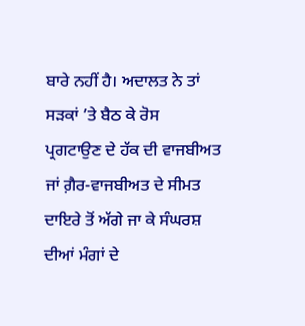ਬਾਰੇ ਨਹੀਂ ਹੈ। ਅਦਾਲਤ ਨੇ ਤਾਂ
ਸੜਕਾਂ ’ਤੇ ਬੈਠ ਕੇ ਰੋਸ
ਪ੍ਰਗਟਾਉਣ ਦੇ ਹੱਕ ਦੀ ਵਾਜਬੀਅਤ ਜਾਂ ਗ਼ੈਰ-ਵਾਜਬੀਅਤ ਦੇ ਸੀਮਤ ਦਾਇਰੇ ਤੋਂ ਅੱਗੇ ਜਾ ਕੇ ਸੰਘਰਸ਼ ਦੀਆਂ ਮੰਗਾਂ ਦੇ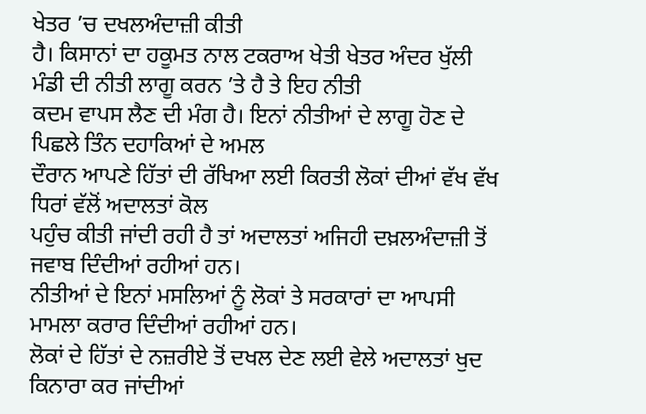ਖੇਤਰ ’ਚ ਦਖਲਅੰਦਾਜ਼ੀ ਕੀਤੀ
ਹੈ। ਕਿਸਾਨਾਂ ਦਾ ਹਕੂਮਤ ਨਾਲ ਟਕਰਾਅ ਖੇਤੀ ਖੇਤਰ ਅੰਦਰ ਖੁੱਲੀ ਮੰਡੀ ਦੀ ਨੀਤੀ ਲਾਗੂ ਕਰਨ ’ਤੇ ਹੈ ਤੇ ਇਹ ਨੀਤੀ
ਕਦਮ ਵਾਪਸ ਲੈਣ ਦੀ ਮੰਗ ਹੈ। ਇਨਾਂ ਨੀਤੀਆਂ ਦੇ ਲਾਗੂ ਹੋਣ ਦੇ ਪਿਛਲੇ ਤਿੰਨ ਦਹਾਕਿਆਂ ਦੇ ਅਮਲ
ਦੌਰਾਨ ਆਪਣੇ ਹਿੱਤਾਂ ਦੀ ਰੱਖਿਆ ਲਈ ਕਿਰਤੀ ਲੋਕਾਂ ਦੀਆਂ ਵੱਖ ਵੱਖ ਧਿਰਾਂ ਵੱਲੋਂ ਅਦਾਲਤਾਂ ਕੋਲ
ਪਹੁੰਚ ਕੀਤੀ ਜਾਂਦੀ ਰਹੀ ਹੈ ਤਾਂ ਅਦਾਲਤਾਂ ਅਜਿਹੀ ਦਖ਼ਲਅੰਦਾਜ਼ੀ ਤੋਂ ਜਵਾਬ ਦਿੰਦੀਆਂ ਰਹੀਆਂ ਹਨ।
ਨੀਤੀਆਂ ਦੇ ਇਨਾਂ ਮਸਲਿਆਂ ਨੂੰ ਲੋਕਾਂ ਤੇ ਸਰਕਾਰਾਂ ਦਾ ਆਪਸੀ ਮਾਮਲਾ ਕਰਾਰ ਦਿੰਦੀਆਂ ਰਹੀਆਂ ਹਨ।
ਲੋਕਾਂ ਦੇ ਹਿੱਤਾਂ ਦੇ ਨਜ਼ਰੀਏ ਤੋਂ ਦਖਲ ਦੇਣ ਲਈ ਵੇਲੇ ਅਦਾਲਤਾਂ ਖੁਦ ਕਿਨਾਰਾ ਕਰ ਜਾਂਦੀਆਂ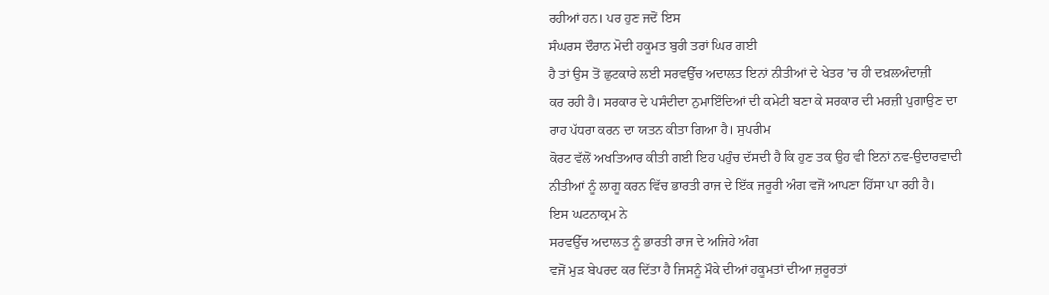ਰਹੀਆਂ ਹਨ। ਪਰ ਹੁਣ ਜਦੋਂ ਇਸ
ਸੰਘਰਸ ਦੌਰਾਨ ਮੋਦੀ ਹਕੂਮਤ ਬੁਰੀ ਤਰਾਂ ਘਿਰ ਗਈ
ਹੈ ਤਾਂ ਉਸ ਤੋਂ ਛੁਟਕਾਰੇ ਲਈ ਸਰਵਉੱਚ ਅਦਾਲਤ ਇਨਾਂ ਨੀਤੀਆਂ ਦੇ ਖੇਤਰ ’ਚ ਹੀ ਦਖ਼ਲਅੰਦਾਜ਼ੀ
ਕਰ ਰਹੀ ਹੈ। ਸਰਕਾਰ ਦੇ ਪਸੰਦੀਦਾ ਨੁਮਾਇੰਦਿਆਂ ਦੀ ਕਮੇਟੀ ਬਣਾ ਕੇ ਸਰਕਾਰ ਦੀ ਮਰਜ਼ੀ ਪੁਗਾਉਣ ਦਾ
ਰਾਹ ਪੱਧਰਾ ਕਰਨ ਦਾ ਯਤਨ ਕੀਤਾ ਗਿਆ ਹੈ। ਸੁਪਰੀਮ
ਕੋਰਟ ਵੱਲੋਂ ਅਖਤਿਆਰ ਕੀਤੀ ਗਈ ਇਹ ਪਹੁੰਚ ਦੱਸਦੀ ਹੈ ਕਿ ਹੁਣ ਤਕ ਉਹ ਵੀ ਇਨਾਂ ਨਵ-ਉਦਾਰਵਾਦੀ
ਨੀਤੀਆਂ ਨੂੰ ਲਾਗੂ ਕਰਨ ਵਿੱਚ ਭਾਰਤੀ ਰਾਜ ਦੇ ਇੱਕ ਜਰੂਰੀ ਅੰਗ ਵਜੋਂ ਆਪਣਾ ਹਿੱਸਾ ਪਾ ਰਹੀ ਹੈ।
ਇਸ ਘਟਨਾਕ੍ਰਮ ਨੇ
ਸਰਵਉੱਚ ਅਦਾਲਤ ਨੂੰ ਭਾਰਤੀ ਰਾਜ ਦੇ ਅਜਿਹੇ ਅੰਗ
ਵਜੋਂ ਮੁੜ ਬੇਪਰਦ ਕਰ ਦਿੱਤਾ ਹੈ ਜਿਸਨੂੰ ਮੌਕੇ ਦੀਆਂ ਹਕੂਮਤਾਂ ਦੀਆ ਜ਼ਰੂਰਤਾਂ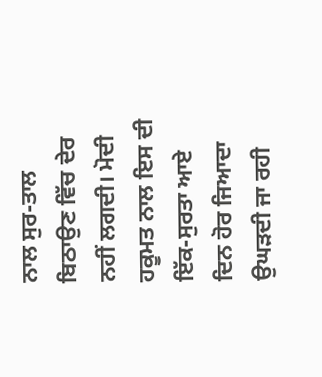ਨਾਲ ਸੁਰ-ਤਾਲ
ਬਿਠਾਉਣ ਵਿੱਚ ਦੇਰ ਨਹੀਂ ਲਗਦੀ। ਮੋਦੀ ਹਕੂਮਤ ਨਾਲ ਇਸ ਦੀ ਇੱਕ-ਸੁਰਤਾ ਆਏ ਦਿਨ ਹੋਰ ਜਿਆਦਾ
ਉਘੜਦੀ ਜਾ ਰਹੀ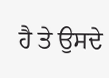ਹੈ ਤੇ ਉਸਦੇ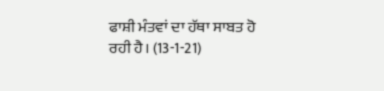ਫਾਸ਼ੀ ਮੰਤਵਾਂ ਦਾ ਹੱਥਾ ਸਾਬਤ ਹੋ ਰਹੀ ਹੈ। (13-1-21)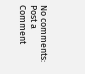No comments:
Post a Comment